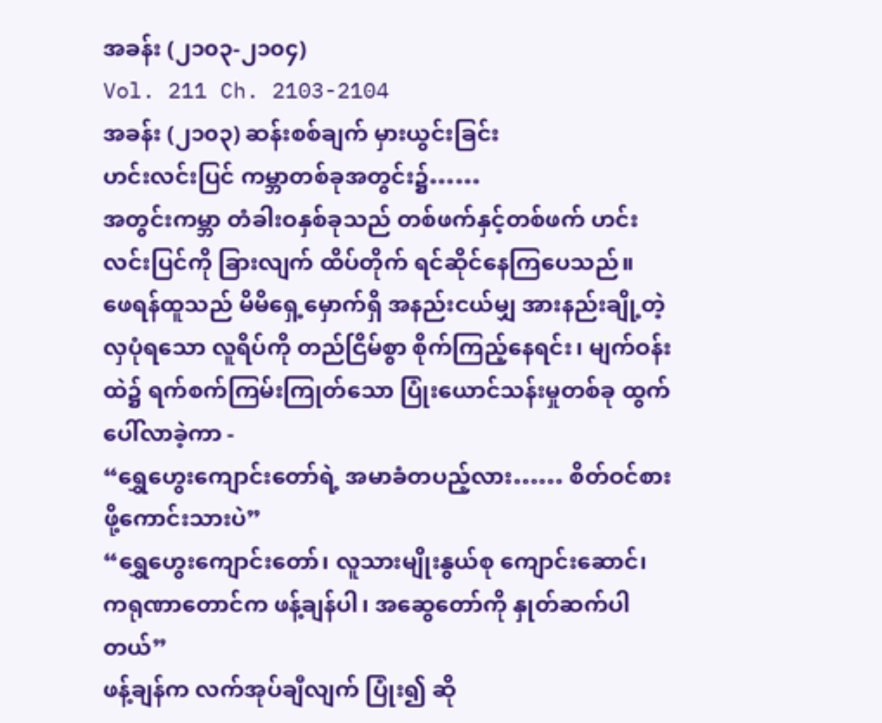အခန်း (၂၁၀၃-၂၁၀၄)
Vol. 211 Ch. 2103-2104
အခန်း (၂၁၀၃) ဆန်းစစ်ချက် မှားယွင်းခြင်း
ဟင်းလင်းပြင် ကမ္ဘာတစ်ခုအတွင်း၌……
အတွင်းကမ္ဘာ တံခါးဝနှစ်ခုသည် တစ်ဖက်နှင့်တစ်ဖက် ဟင်းလင်းပြင်ကို ခြားလျက် ထိပ်တိုက် ရင်ဆိုင်နေကြပေသည်။
ဖေရန်ထူသည် မိမိရှေ့မှောက်ရှိ အနည်းငယ်မျှ အားနည်းချို့တဲ့လှပုံရသော လူရိပ်ကို တည်ငြိမ်စွာ စိုက်ကြည့်နေရင်း၊ မျက်ဝန်းထဲ၌ ရက်စက်ကြမ်းကြုတ်သော ပြုံးယောင်သန်းမှုတစ်ခု ထွက်ပေါ်လာခဲ့ကာ -
“ရွှေဟွေးကျောင်းတော်ရဲ့ အမာခံတပည့်လား…… စိတ်ဝင်စားဖို့ကောင်းသားပဲ”
“ရွှေဟွေးကျောင်းတော်၊ လူသားမျိုးနွယ်စု ကျောင်းဆောင်၊ ကရုဏာတောင်က ဖန့်ချန်ပါ၊ အဆွေတော်ကို နှုတ်ဆက်ပါတယ်”
ဖန့်ချန်က လက်အုပ်ချီလျက် ပြုံး၍ ဆို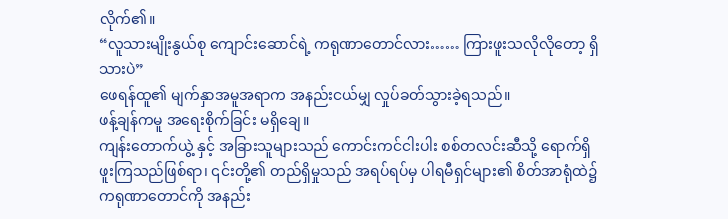လိုက်၏။
“လူသားမျိုးနွယ်စု ကျောင်းဆောင်ရဲ့ ကရုဏာတောင်လား…… ကြားဖူးသလိုလိုတော့ ရှိသားပဲ”
ဖေရန်ထူ၏ မျက်နှာအမူအရာက အနည်းငယ်မျှ လှုပ်ခတ်သွားခဲ့ရသည်။
ဖန့်ချန်ကမူ အရေးစိုက်ခြင်း မရှိချေ။
ကျန်းတောက်ယွဲ့ နှင့် အခြားသူများသည် ကောင်းကင်ငါးပါး စစ်တလင်းဆီသို့ ရောက်ရှိဖူးကြသည်ဖြစ်ရာ၊ ၎င်းတို့၏ တည်ရှိမှုသည် အရပ်ရပ်မှ ပါရမီရှင်များ၏ စိတ်အာရုံထဲ၌ ကရုဏာတောင်ကို အနည်း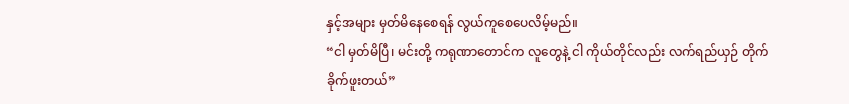နှင့်အများ မှတ်မိနေစေရန် လွယ်ကူစေပေလိမ့်မည်။
“ငါ မှတ်မိပြီ၊ မင်းတို့ ကရုဏာတောင်က လူတွေနဲ့ ငါ ကိုယ်တိုင်လည်း လက်ရည်ယှဉ် တိုက်ခိုက်ဖူးတယ်”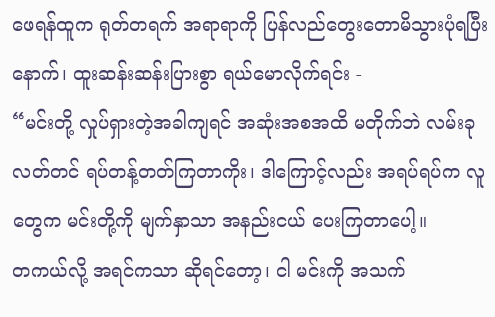ဖေရန်ထူက ရုတ်တရက် အရာရာကို ပြန်လည်တွေးတောမိသွားပုံရပြီးနောက်၊ ထူးဆန်းဆန်းပြားစွာ ရယ်မောလိုက်ရင်း -
“မင်းတို့ လှုပ်ရှားတဲ့အခါကျရင် အဆုံးအစအထိ မတိုက်ဘဲ လမ်းခုလတ်တင် ရပ်တန့်တတ်ကြတာကိုး၊ ဒါကြောင့်လည်း အရပ်ရပ်က လူတွေက မင်းတို့ကို မျက်နှာသာ အနည်းငယ် ပေးကြတာပေါ့။
တကယ်လို့ အရင်ကသာ ဆိုရင်တော့၊ ငါ မင်းကို အသက်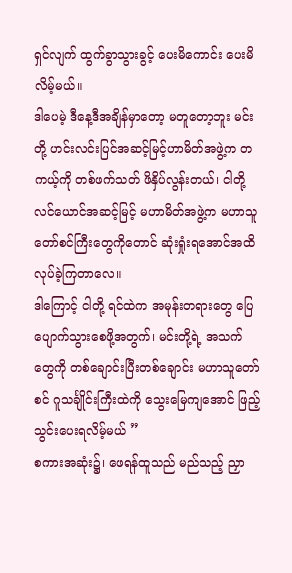ရှင်လျက် ထွက်ခွာသွားခွင့် ပေးမိကောင်း ပေးမိလိမ့်မယ်။
ဒါပေမဲ့ ဒီနေ့ဒီအချိန်မှာတော့ မတူတော့ဘူး မင်းတို့ ဟင်းလင်းပြင်အဆင့်မြင့်ဟာမိတ်အဖွဲ့က တကယ့်ကို တစ်ဖက်သတ် ဖိနှိပ်လွန်းတယ်၊ ငါတို့ လင်ယောင်အဆင့်မြင့် မဟာမိတ်အဖွဲ့က မဟာသူတော်စင်ကြီးတွေကိုတောင် ဆုံးရှုံးရအောင်အထိ လုပ်ခဲ့ကြတာလေ။
ဒါကြောင့် ငါတို့ ရင်ထဲက အမုန်းတရားတွေ ပြေပျောက်သွားစေဖို့အတွက်၊ မင်းတို့ရဲ့ အသက်တွေကို တစ်ချောင်းပြီးတစ်ချောင်း မဟာသူတော်စင် ဂူသင်္ချိုင်းကြီးထဲကို သွေးမြေကျအောင် ဖြည့်သွင်းပေးရလိမ့်မယ် ”
စကားအဆုံး၌၊ ဖေရန်ထူသည် မည်သည့် ညှာ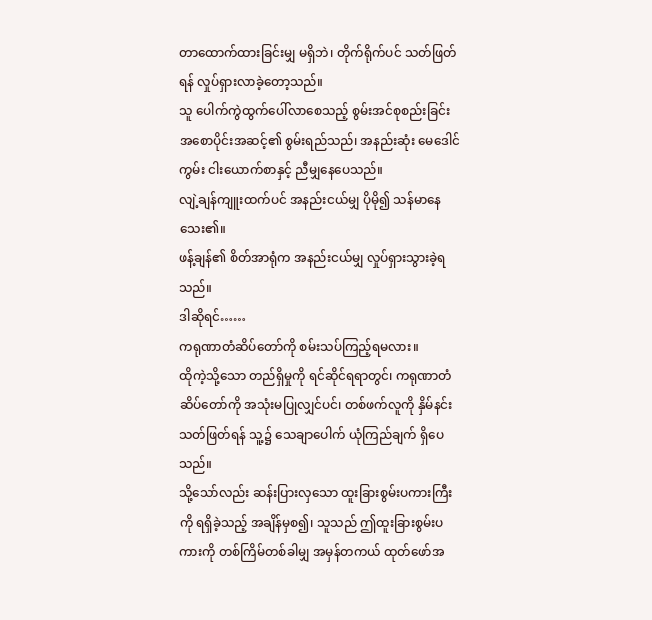တာထောက်ထားခြင်းမျှ မရှိဘဲ၊ တိုက်ရိုက်ပင် သတ်ဖြတ်ရန် လှုပ်ရှားလာခဲ့တော့သည်။
သူ ပေါက်ကွဲထွက်ပေါ်လာစေသည့် စွမ်းအင်စုစည်းခြင်း အစောပိုင်းအဆင့်၏ စွမ်းရည်သည်၊ အနည်းဆုံး မေဒေါင်ကွမ်း ငါးယောက်စာနှင့် ညီမျှနေပေသည်။
လျဲ့ချန်ကျူးထက်ပင် အနည်းငယ်မျှ ပိုမို၍ သန်မာနေသေး၏။
ဖန့်ချန်၏ စိတ်အာရုံက အနည်းငယ်မျှ လှုပ်ရှားသွားခဲ့ရသည်။
ဒါဆိုရင်……
ကရုဏာတံဆိပ်တော်ကို စမ်းသပ်ကြည့်ရမလား။
ထိုကဲ့သို့သော တည်ရှိမှုကို ရင်ဆိုင်ရရာတွင်၊ ကရုဏာတံဆိပ်တော်ကို အသုံးမပြုလျှင်ပင်၊ တစ်ဖက်လူကို နှိမ်နင်းသတ်ဖြတ်ရန် သူ့၌ သေချာပေါက် ယုံကြည်ချက် ရှိပေသည်။
သို့သော်လည်း ဆန်းပြားလှသော ထူးခြားစွမ်းပကားကြီးကို ရရှိခဲ့သည့် အချိန်မှစ၍၊ သူသည် ဤထူးခြားစွမ်းပကားကို တစ်ကြိမ်တစ်ခါမျှ အမှန်တကယ် ထုတ်ဖော်အ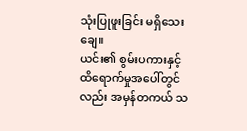သုံးပြုဖူးခြင်း မရှိသေးချေ။
ယင်း၏ စွမ်းပကားနှင့် ထိရောက်မှုအပေါ်တွင်လည်း အမှန်တကယ် သ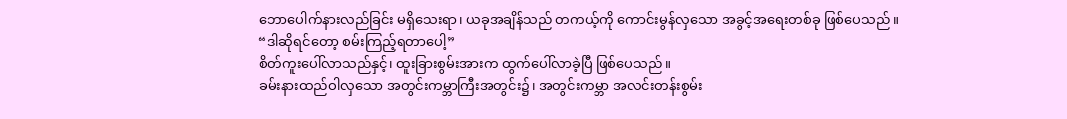ဘောပေါက်နားလည်ခြင်း မရှိသေးရာ၊ ယခုအချိန်သည် တကယ့်ကို ကောင်းမွန်လှသော အခွင့်အရေးတစ်ခု ဖြစ်ပေသည်။
“ဒါဆိုရင်တော့ စမ်းကြည့်ရတာပေါ့”
စိတ်ကူးပေါ်လာသည်နှင့်၊ ထူးခြားစွမ်းအားက ထွက်ပေါ်လာခဲ့ပြီ ဖြစ်ပေသည်။
ခမ်းနားထည်ဝါလှသော အတွင်းကမ္ဘာကြီးအတွင်း၌၊ အတွင်းကမ္ဘာ အလင်းတန်းစွမ်း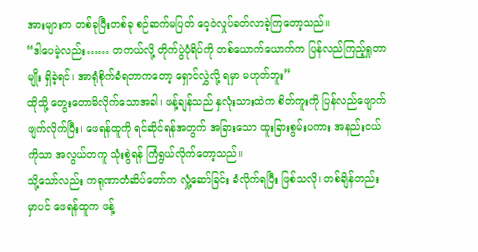အားများက တစ်ခုပြီးတစ်ခု စဉ်ဆက်မပြတ် ဝေ့ဝဲလှုပ်ခတ်လာခဲ့ကြတော့သည်။
“ဒါပေမဲ့လည်း…… တကယ်လို့ တိုက်ပွဲပုံရိပ်ကို တစ်ယောက်ယောက်က ပြန်လည်ကြည့်ရှုတာမျိုး ရှိခဲ့ရင်၊ အာရုံစိုက်ခံရတာကတော့ ရှောင်လွှဲလို့ ရမှာ မဟုတ်ဘူး”
ထိုသို့ တွေးတောမိလိုက်သောအခါ၊ ဖန့်ချန်သည် နှလုံးသားထဲက စိတ်ကူးကို ပြန်လည်ဖျောက်ဖျက်လိုက်ပြီး၊ ဖေရန်ထူကို ရင်ဆိုင်ရန်အတွက် အခြားသော ထူးခြားစွမ်းပကား အနည်းငယ်ကိုသာ အလွယ်တကူ သုံးစွဲရန် ကြံရွယ်လိုက်တော့သည်။
သို့သော်လည်း ကရုဏာတံဆိပ်တော်က လှုံ့ဆော်ခြင်း ခံလိုက်ရပြီး ဖြစ်သလို၊ တစ်ချိန်တည်းမှာပင် ဖေရန်ထူက ဖန့်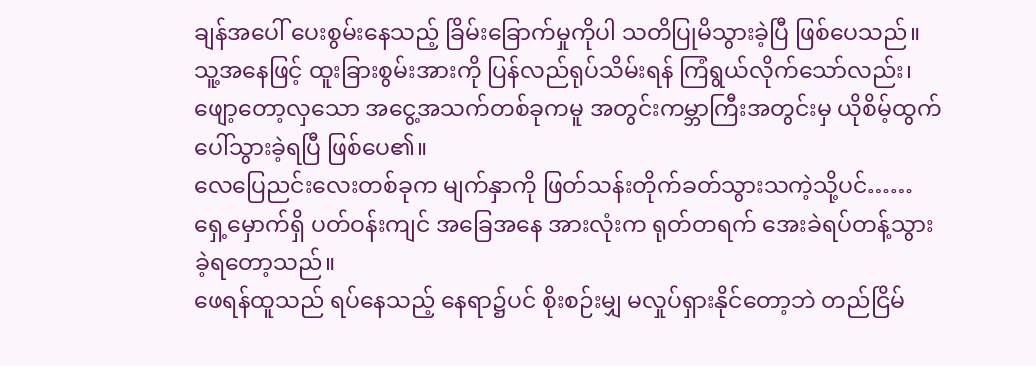ချန်အပေါ် ပေးစွမ်းနေသည့် ခြိမ်းခြောက်မှုကိုပါ သတိပြုမိသွားခဲ့ပြီ ဖြစ်ပေသည်။
သူ့အနေဖြင့် ထူးခြားစွမ်းအားကို ပြန်လည်ရုပ်သိမ်းရန် ကြံရွယ်လိုက်သော်လည်း၊ ဖျော့တော့လှသော အငွေ့အသက်တစ်ခုကမူ အတွင်းကမ္ဘာကြီးအတွင်းမှ ယိုစိမ့်ထွက်ပေါ်သွားခဲ့ရပြီ ဖြစ်ပေ၏။
လေပြေညင်းလေးတစ်ခုက မျက်နှာကို ဖြတ်သန်းတိုက်ခတ်သွားသကဲ့သို့ပင်……
ရှေ့မှောက်ရှိ ပတ်ဝန်းကျင် အခြေအနေ အားလုံးက ရုတ်တရက် အေးခဲရပ်တန့်သွားခဲ့ရတော့သည်။
ဖေရန်ထူသည် ရပ်နေသည့် နေရာ၌ပင် စိုးစဉ်းမျှ မလှုပ်ရှားနိုင်တော့ဘဲ တည်ငြိမ်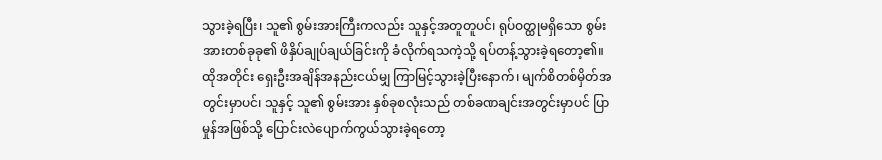သွားခဲ့ရပြီး၊ သူ၏ စွမ်းအားကြီးကလည်း သူနှင့်အတူတူပင်၊ ရုပ်ဝတ္ထုမရှိသော စွမ်းအားတစ်ခုခု၏ ဖိနှိပ်ချုပ်ချယ်ခြင်းကို ခံလိုက်ရသကဲ့သို့ ရပ်တန့်သွားခဲ့ရတော့၏။
ထိုအတိုင်း ရှေးဦးအချိန်အနည်းငယ်မျှ ကြာမြင့်သွားခဲ့ပြီးနောက်၊ မျက်စိတစ်မှိတ်အတွင်းမှာပင်၊ သူနှင့် သူ၏ စွမ်းအား နှစ်ခုစလုံးသည် တစ်ခဏချင်းအတွင်းမှာပင် ပြာမှုန်အဖြစ်သို့ ပြောင်းလဲပျောက်ကွယ်သွားခဲ့ရတော့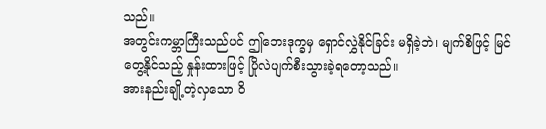သည်။
အတွင်းကမ္ဘာကြီးသည်ပင် ဤဘေးဒုက္ခမှ ရှောင်လွှဲနိုင်ခြင်း မရှိခဲ့ဘဲ၊ မျက်စိဖြင့် မြင်တွေ့နိုင်သည့် နှုန်းထားဖြင့် ပြိုလဲပျက်စီးသွားခဲ့ရတော့သည်။
အားနည်းချို့တဲ့လှသော ဝိ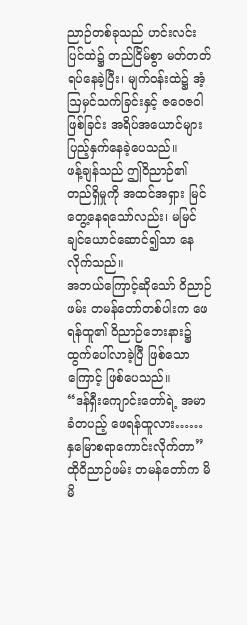ညာဉ်တစ်ခုသည် ဟင်းလင်းပြင်ထဲ၌ တည်ငြိမ်စွာ မတ်တတ်ရပ်နေခဲ့ပြီး၊ မျက်ဝန်းထဲ၌ အံ့ဩမှင်သက်ခြင်းနှင့် ဇဝေဇဝါဖြစ်ခြင်း အရိပ်အယောင်များ ပြည့်နှက်နေခဲ့ပေသည်။
ဖန့်ချန်သည် ဤဝိညာဉ်၏ တည်ရှိမှုကို အထင်အရှား မြင်တွေ့နေရသော်လည်း၊ မမြင်ချင်ယောင်ဆောင်၍သာ နေလိုက်သည်။
အဘယ်ကြောင့်ဆိုသော် ဝိညာဉ်ဖမ်း တမန်တော်တစ်ပါးက ဖေရန်ထူ၏ ဝိညာဉ်ဘေးနား၌ ထွက်ပေါ်လာခဲ့ပြီ ဖြစ်သောကြောင့် ဖြစ်ပေသည်။
“ဒန်ရှီးကျောင်းတော်ရဲ့ အမာခံတပည့် ဖေရန်ထူလား…… နှမြောစရာကောင်းလိုက်တာ”
ထိုဝိညာဉ်ဖမ်း တမန်တော်က မိမိ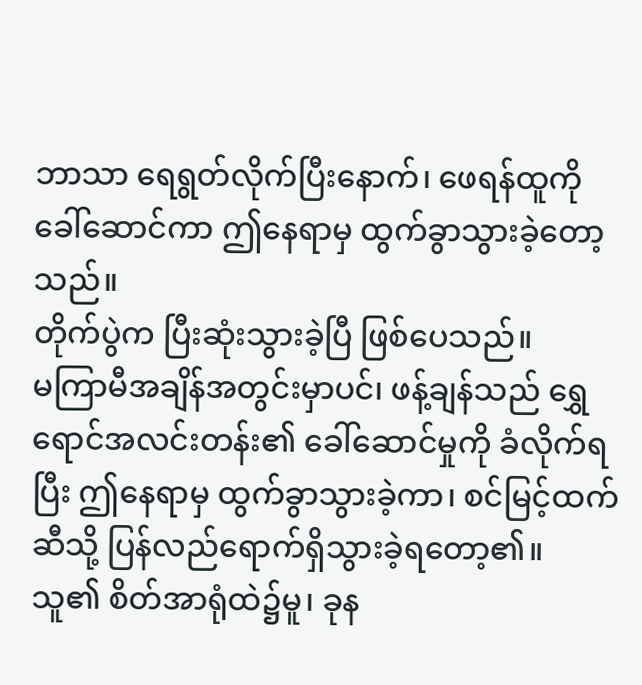ဘာသာ ရေရွတ်လိုက်ပြီးနောက်၊ ဖေရန်ထူကို ခေါ်ဆောင်ကာ ဤနေရာမှ ထွက်ခွာသွားခဲ့တော့သည်။
တိုက်ပွဲက ပြီးဆုံးသွားခဲ့ပြီ ဖြစ်ပေသည်။
မကြာမီအချိန်အတွင်းမှာပင်၊ ဖန့်ချန်သည် ရွှေရောင်အလင်းတန်း၏ ခေါ်ဆောင်မှုကို ခံလိုက်ရပြီး ဤနေရာမှ ထွက်ခွာသွားခဲ့ကာ၊ စင်မြင့်ထက်ဆီသို့ ပြန်လည်ရောက်ရှိသွားခဲ့ရတော့၏။
သူ၏ စိတ်အာရုံထဲ၌မူ၊ ခုန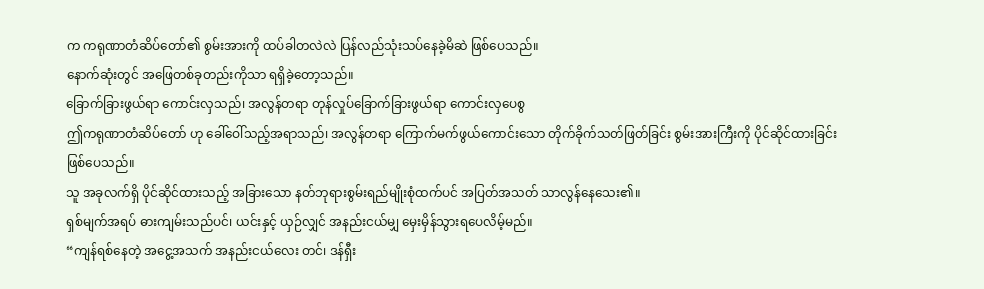က ကရုဏာတံဆိပ်တော်၏ စွမ်းအားကို ထပ်ခါတလဲလဲ ပြန်လည်သုံးသပ်နေခဲ့မိဆဲ ဖြစ်ပေသည်။
နောက်ဆုံးတွင် အဖြေတစ်ခုတည်းကိုသာ ရရှိခဲ့တော့သည်။
ခြောက်ခြားဖွယ်ရာ ကောင်းလှသည်၊ အလွန်တရာ တုန်လှုပ်ခြောက်ခြားဖွယ်ရာ ကောင်းလှပေစွ
ဤကရုဏာတံဆိပ်တော် ဟု ခေါ်ဝေါ်သည့်အရာသည်၊ အလွန်တရာ ကြောက်မက်ဖွယ်ကောင်းသော တိုက်ခိုက်သတ်ဖြတ်ခြင်း စွမ်းအားကြီးကို ပိုင်ဆိုင်ထားခြင်း ဖြစ်ပေသည်။
သူ အခုလက်ရှိ ပိုင်ဆိုင်ထားသည့် အခြားသော နတ်ဘုရားစွမ်းရည်မျိုးစုံထက်ပင် အပြတ်အသတ် သာလွန်နေသေး၏။
ရှစ်မျက်အရပ် ဓားကျမ်းသည်ပင်၊ ယင်းနှင့် ယှဉ်လျှင် အနည်းငယ်မျှ မှေးမှိန်သွားရပေလိမ့်မည်။
“ကျန်ရစ်နေတဲ့ အငွေ့အသက် အနည်းငယ်လေး တင်၊ ဒန်ရှီး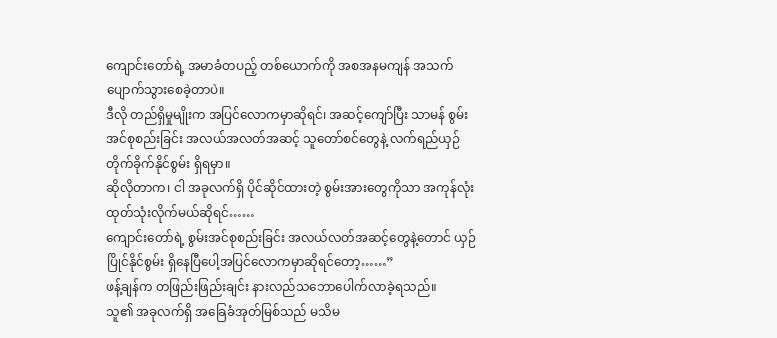ကျောင်းတော်ရဲ့ အမာခံတပည့် တစ်ယောက်ကို အစအနမကျန် အသက်ပျောက်သွားစေခဲ့တာပဲ။
ဒီလို တည်ရှိမှုမျိုးက အပြင်လောကမှာဆိုရင်၊ အဆင့်ကျော်ပြီး သာမန် စွမ်းအင်စုစည်းခြင်း အလယ်အလတ်အဆင့် သူတော်စင်တွေနဲ့ လက်ရည်ယှဉ် တိုက်ခိုက်နိုင်စွမ်း ရှိရမှာ။
ဆိုလိုတာက၊ ငါ အခုလက်ရှိ ပိုင်ဆိုင်ထားတဲ့ စွမ်းအားတွေကိုသာ အကုန်လုံး ထုတ်သုံးလိုက်မယ်ဆိုရင်……
ကျောင်းတော်ရဲ့ စွမ်းအင်စုစည်းခြင်း အလယ်လတ်အဆင့်တွေနဲ့တောင် ယှဉ်ပြိုင်နိုင်စွမ်း ရှိနေပြီပေါ့အပြင်လောကမှာဆိုရင်တော့……”
ဖန့်ချန်က တဖြည်းဖြည်းချင်း နားလည်သဘောပေါက်လာခဲ့ရသည်။
သူ၏ အခုလက်ရှိ အခြေခံအုတ်မြစ်သည် မသိမ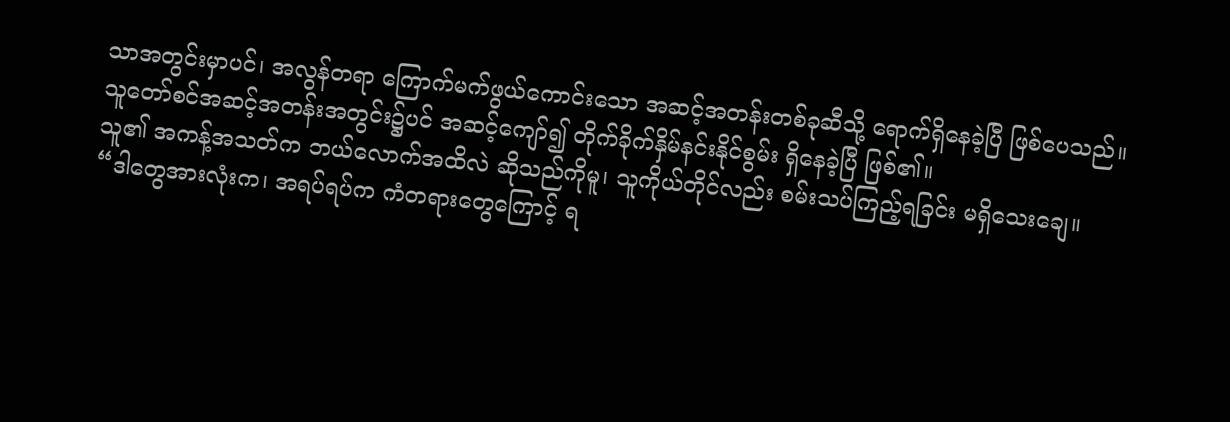သာအတွင်းမှာပင်၊ အလွန်တရာ ကြောက်မက်ဖွယ်ကောင်းသော အဆင့်အတန်းတစ်ခုဆီသို့ ရောက်ရှိနေခဲ့ပြီ ဖြစ်ပေသည်။
သူတော်စင်အဆင့်အတန်းအတွင်း၌ပင် အဆင့်ကျော်၍ တိုက်ခိုက်နှိမ်နင်းနိုင်စွမ်း ရှိနေခဲ့ပြီ ဖြစ်၏။
သူ၏ အကန့်အသတ်က ဘယ်လောက်အထိလဲ ဆိုသည်ကိုမူ၊ သူကိုယ်တိုင်လည်း စမ်းသပ်ကြည့်ရခြင်း မရှိသေးချေ။
“ဒါတွေအားလုံးက၊ အရပ်ရပ်က ကံတရားတွေကြောင့် ရ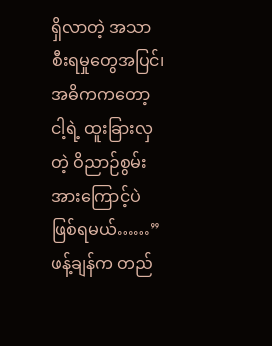ရှိလာတဲ့ အသာစီးရမှုတွေအပြင်၊ အဓိကကတော့ ငါ့ရဲ့ ထူးခြားလှတဲ့ ဝိညာဉ်စွမ်းအားကြောင့်ပဲ ဖြစ်ရမယ်……”
ဖန့်ချန်က တည်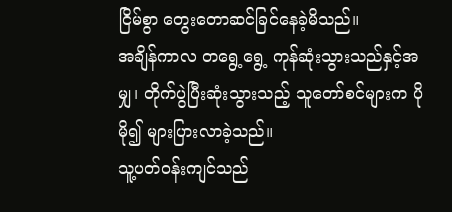ငြိမ်စွာ တွေးတောဆင်ခြင်နေခဲ့မိသည်။
အချိန်ကာလ တရွေ့ရွေ့ ကုန်ဆုံးသွားသည်နှင့်အမျှ၊ တိုက်ပွဲပြီးဆုံးသွားသည့် သူတော်စင်များက ပိုမို၍ များပြားလာခဲ့သည်။
သူ့ပတ်ဝန်းကျင်သည်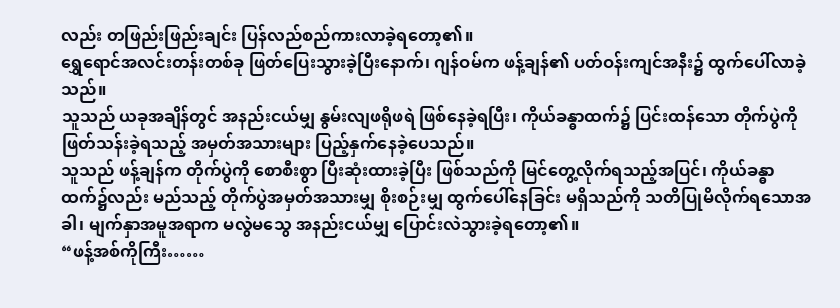လည်း တဖြည်းဖြည်းချင်း ပြန်လည်စည်ကားလာခဲ့ရတော့၏။
ရွှေရောင်အလင်းတန်းတစ်ခု ဖြတ်ပြေးသွားခဲ့ပြီးနောက်၊ ဂျန်ဝမ်က ဖန့်ချန်၏ ပတ်ဝန်းကျင်အနီး၌ ထွက်ပေါ်လာခဲ့သည်။
သူသည် ယခုအချိန်တွင် အနည်းငယ်မျှ နွမ်းလျဖရိုဖရဲ ဖြစ်နေခဲ့ရပြီး၊ ကိုယ်ခန္ဓာထက်၌ ပြင်းထန်သော တိုက်ပွဲကို ဖြတ်သန်းခဲ့ရသည့် အမှတ်အသားများ ပြည့်နှက်နေခဲ့ပေသည်။
သူသည် ဖန့်ချန်က တိုက်ပွဲကို စောစီးစွာ ပြီးဆုံးထားခဲ့ပြီး ဖြစ်သည်ကို မြင်တွေ့လိုက်ရသည့်အပြင်၊ ကိုယ်ခန္ဓာထက်၌လည်း မည်သည့် တိုက်ပွဲအမှတ်အသားမျှ စိုးစဉ်းမျှ ထွက်ပေါ်နေခြင်း မရှိသည်ကို သတိပြုမိလိုက်ရသောအခါ၊ မျက်နှာအမူအရာက မလွဲမသွေ အနည်းငယ်မျှ ပြောင်းလဲသွားခဲ့ရတော့၏။
“ဖန့်အစ်ကိုကြီး……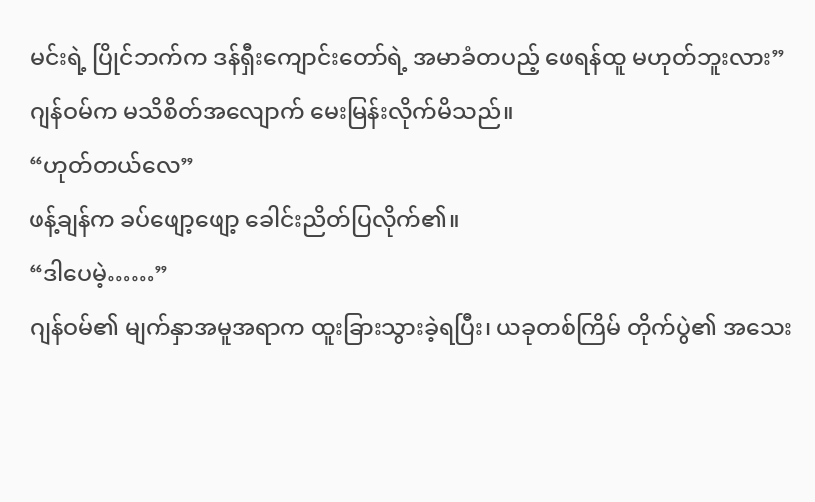မင်းရဲ့ ပြိုင်ဘက်က ဒန်ရှီးကျောင်းတော်ရဲ့ အမာခံတပည့် ဖေရန်ထူ မဟုတ်ဘူးလား”
ဂျန်ဝမ်က မသိစိတ်အလျောက် မေးမြန်းလိုက်မိသည်။
“ဟုတ်တယ်လေ”
ဖန့်ချန်က ခပ်ဖျော့ဖျော့ ခေါင်းညိတ်ပြလိုက်၏။
“ဒါပေမဲ့……”
ဂျန်ဝမ်၏ မျက်နှာအမူအရာက ထူးခြားသွားခဲ့ရပြီး၊ ယခုတစ်ကြိမ် တိုက်ပွဲ၏ အသေး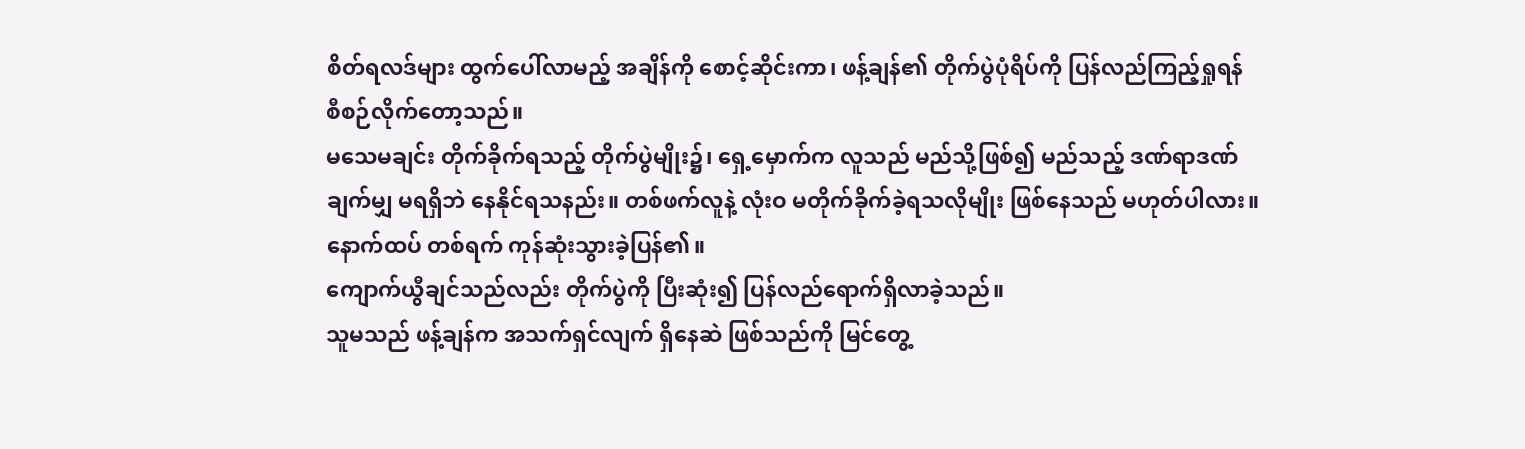စိတ်ရလဒ်များ ထွက်ပေါ်လာမည့် အချိန်ကို စောင့်ဆိုင်းကာ၊ ဖန့်ချန်၏ တိုက်ပွဲပုံရိပ်ကို ပြန်လည်ကြည့်ရှုရန် စီစဉ်လိုက်တော့သည်။
မသေမချင်း တိုက်ခိုက်ရသည့် တိုက်ပွဲမျိုး၌၊ ရှေ့မှောက်က လူသည် မည်သို့ဖြစ်၍ မည်သည့် ဒဏ်ရာဒဏ်ချက်မျှ မရရှိဘဲ နေနိုင်ရသနည်း။ တစ်ဖက်လူနဲ့ လုံးဝ မတိုက်ခိုက်ခဲ့ရသလိုမျိုး ဖြစ်နေသည် မဟုတ်ပါလား။
နောက်ထပ် တစ်ရက် ကုန်ဆုံးသွားခဲ့ပြန်၏။
ကျောက်ယွီချင်သည်လည်း တိုက်ပွဲကို ပြီးဆုံး၍ ပြန်လည်ရောက်ရှိလာခဲ့သည်။
သူမသည် ဖန့်ချန်က အသက်ရှင်လျက် ရှိနေဆဲ ဖြစ်သည်ကို မြင်တွေ့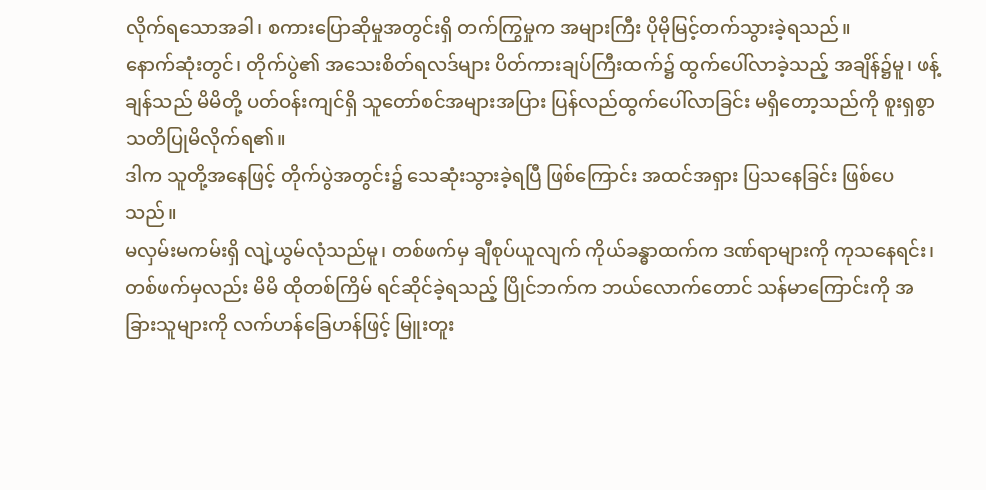လိုက်ရသောအခါ၊ စကားပြောဆိုမှုအတွင်းရှိ တက်ကြွမှုက အများကြီး ပိုမိုမြင့်တက်သွားခဲ့ရသည်။
နောက်ဆုံးတွင်၊ တိုက်ပွဲ၏ အသေးစိတ်ရလဒ်များ ပိတ်ကားချပ်ကြီးထက်၌ ထွက်ပေါ်လာခဲ့သည့် အချိန်၌မူ၊ ဖန့်ချန်သည် မိမိတို့ ပတ်ဝန်းကျင်ရှိ သူတော်စင်အများအပြား ပြန်လည်ထွက်ပေါ်လာခြင်း မရှိတော့သည်ကို စူးရှစွာ သတိပြုမိလိုက်ရ၏။
ဒါက သူတို့အနေဖြင့် တိုက်ပွဲအတွင်း၌ သေဆုံးသွားခဲ့ရပြီ ဖြစ်ကြောင်း အထင်အရှား ပြသနေခြင်း ဖြစ်ပေသည်။
မလှမ်းမကမ်းရှိ လျဲ့ယွမ်လုံသည်မူ၊ တစ်ဖက်မှ ချီစုပ်ယူလျက် ကိုယ်ခန္ဓာထက်က ဒဏ်ရာများကို ကုသနေရင်း၊ တစ်ဖက်မှလည်း မိမိ ထိုတစ်ကြိမ် ရင်ဆိုင်ခဲ့ရသည့် ပြိုင်ဘက်က ဘယ်လောက်တောင် သန်မာကြောင်းကို အခြားသူများကို လက်ဟန်ခြေဟန်ဖြင့် မြူးတူး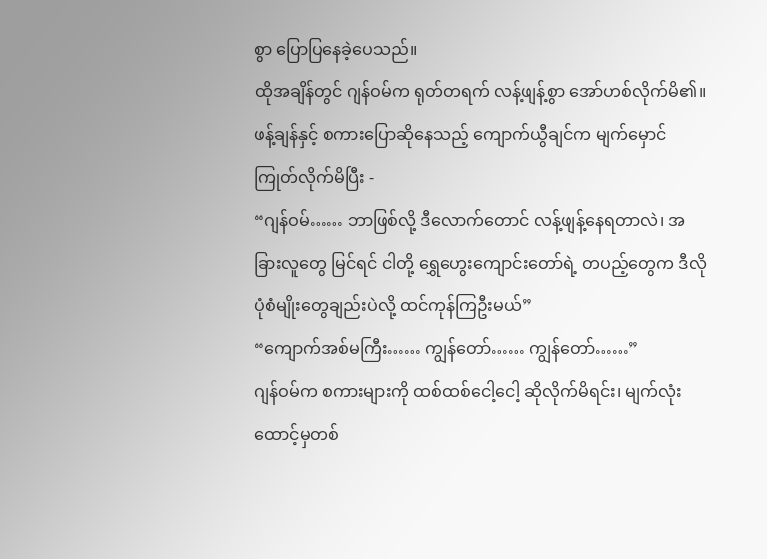စွာ ပြောပြနေခဲ့ပေသည်။
ထိုအချိန်တွင် ဂျန်ဝမ်က ရုတ်တရက် လန့်ဖျန့်စွာ အော်ဟစ်လိုက်မိ၏။
ဖန့်ချန်နှင့် စကားပြောဆိုနေသည့် ကျောက်ယွီချင်က မျက်မှောင်ကြုတ်လိုက်မိပြီး -
“ဂျန်ဝမ်…… ဘာဖြစ်လို့ ဒီလောက်တောင် လန့်ဖျန့်နေရတာလဲ၊ အခြားလူတွေ မြင်ရင် ငါတို့ ရွှေဟွေးကျောင်းတော်ရဲ့ တပည့်တွေက ဒီလို ပုံစံမျိုးတွေချည်းပဲလို့ ထင်ကုန်ကြဦးမယ်”
“ကျောက်အစ်မကြီး…… ကျွန်တော်…… ကျွန်တော်……”
ဂျန်ဝမ်က စကားများကို ထစ်ထစ်ငေါ့ငေါ့ ဆိုလိုက်မိရင်း၊ မျက်လုံးထောင့်မှတစ်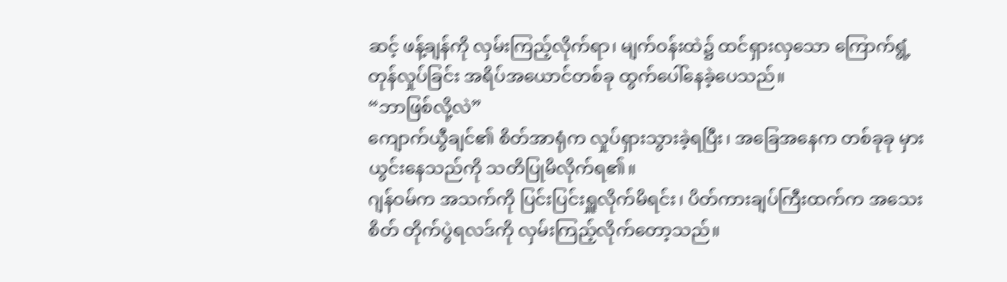ဆင့် ဖန့်ချန်ကို လှမ်းကြည့်လိုက်ရာ၊ မျက်ဝန်းထဲ၌ ထင်ရှားလှသော ကြောက်ရွံ့တုန်လှုပ်ခြင်း အရိပ်အယောင်တစ်ခု ထွက်ပေါ်နေခဲ့ပေသည်။
“ဘာဖြစ်လို့လဲ”
ကျောက်ယွီချင်၏ စိတ်အာရုံက လှုပ်ရှားသွားခဲ့ရပြီး၊ အခြေအနေက တစ်ခုခု မှားယွင်းနေသည်ကို သတိပြုမိလိုက်ရ၏။
ဂျန်ဝမ်က အသက်ကို ပြင်းပြင်းရှူလိုက်မိရင်း၊ ပိတ်ကားချပ်ကြီးထက်က အသေးစိတ် တိုက်ပွဲရလဒ်ကို လှမ်းကြည့်လိုက်တော့သည်။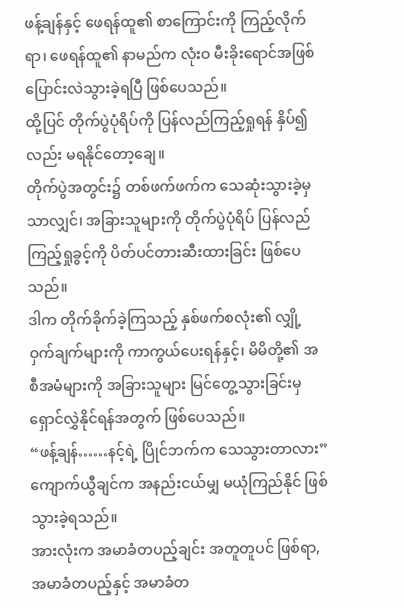ဖန့်ချန်နှင့် ဖေရန်ထူ၏ စာကြောင်းကို ကြည့်လိုက်ရာ၊ ဖေရန်ထူ၏ နာမည်က လုံးဝ မီးခိုးရောင်အဖြစ် ပြောင်းလဲသွားခဲ့ရပြီ ဖြစ်ပေသည်။
ထို့ပြင် တိုက်ပွဲပုံရိပ်ကို ပြန်လည်ကြည့်ရှုရန် နှိပ်၍လည်း မရနိုင်တော့ချေ။
တိုက်ပွဲအတွင်း၌ တစ်ဖက်ဖက်က သေဆုံးသွားခဲ့မှသာလျှင်၊ အခြားသူများကို တိုက်ပွဲပုံရိပ် ပြန်လည်ကြည့်ရှုခွင့်ကို ပိတ်ပင်တားဆီးထားခြင်း ဖြစ်ပေသည်။
ဒါက တိုက်ခိုက်ခဲ့ကြသည့် နှစ်ဖက်စလုံး၏ လျှို့ဝှက်ချက်များကို ကာကွယ်ပေးရန်နှင့်၊ မိမိတို့၏ အစီအမံများကို အခြားသူများ မြင်တွေ့သွားခြင်းမှ ရှောင်လွှဲနိုင်ရန်အတွက် ဖြစ်ပေသည်။
“ဖန့်ချန်……နင့်ရဲ့ ပြိုင်ဘက်က သေသွားတာလား”
ကျောက်ယွီချင်က အနည်းငယ်မျှ မယုံကြည်နိုင် ဖြစ်သွားခဲ့ရသည်။
အားလုံးက အမာခံတပည့်ချင်း အတူတူပင် ဖြစ်ရာ, အမာခံတပည့်နှင့် အမာခံတ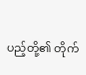ပည့်တို့၏ တိုက်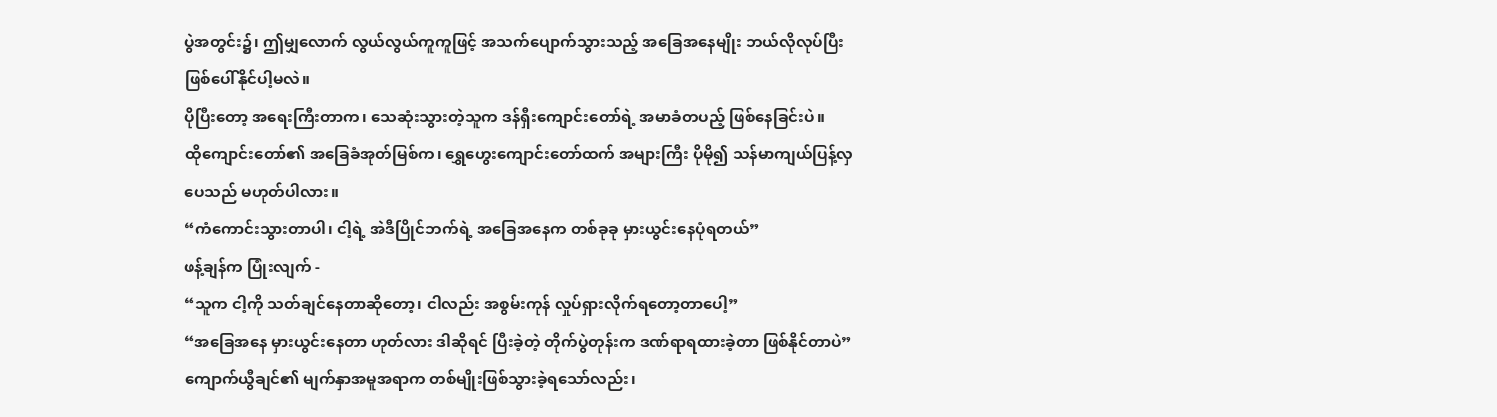ပွဲအတွင်း၌၊ ဤမျှလောက် လွယ်လွယ်ကူကူဖြင့် အသက်ပျောက်သွားသည့် အခြေအနေမျိုး ဘယ်လိုလုပ်ပြီး ဖြစ်ပေါ်နိုင်ပါ့မလဲ။
ပိုပြီးတော့ အရေးကြီးတာက၊ သေဆုံးသွားတဲ့သူက ဒန်ရှီးကျောင်းတော်ရဲ့ အမာခံတပည့် ဖြစ်နေခြင်းပဲ။
ထိုကျောင်းတော်၏ အခြေခံအုတ်မြစ်က၊ ရွှေဟွေးကျောင်းတော်ထက် အများကြီး ပိုမို၍ သန်မာကျယ်ပြန့်လှပေသည် မဟုတ်ပါလား။
“ကံကောင်းသွားတာပါ၊ ငါ့ရဲ့ အဲဒီပြိုင်ဘက်ရဲ့ အခြေအနေက တစ်ခုခု မှားယွင်းနေပုံရတယ်”
ဖန့်ချန်က ပြုံးလျက် -
“သူက ငါ့ကို သတ်ချင်နေတာဆိုတော့၊ ငါလည်း အစွမ်းကုန် လှုပ်ရှားလိုက်ရတော့တာပေါ့”
“အခြေအနေ မှားယွင်းနေတာ ဟုတ်လား ဒါဆိုရင် ပြီးခဲ့တဲ့ တိုက်ပွဲတုန်းက ဒဏ်ရာရထားခဲ့တာ ဖြစ်နိုင်တာပဲ”
ကျောက်ယွီချင်၏ မျက်နှာအမူအရာက တစ်မျိုးဖြစ်သွားခဲ့ရသော်လည်း၊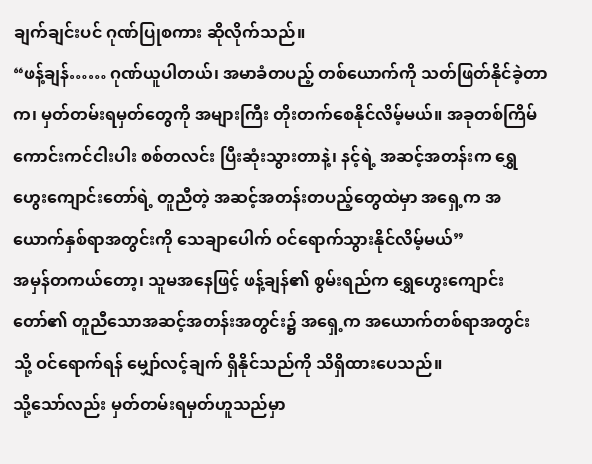ချက်ချင်းပင် ဂုဏ်ပြုစကား ဆိုလိုက်သည်။
“ဖန့်ချန်…… ဂုဏ်ယူပါတယ်၊ အမာခံတပည့် တစ်ယောက်ကို သတ်ဖြတ်နိုင်ခဲ့တာက၊ မှတ်တမ်းရမှတ်တွေကို အများကြီး တိုးတက်စေနိုင်လိမ့်မယ်။ အခုတစ်ကြိမ် ကောင်းကင်ငါးပါး စစ်တလင်း ပြီးဆုံးသွားတာနဲ့၊ နင့်ရဲ့ အဆင့်အတန်းက ရွှေဟွေးကျောင်းတော်ရဲ့ တူညီတဲ့ အဆင့်အတန်းတပည့်တွေထဲမှာ အရှေ့က အယောက်နှစ်ရာအတွင်းကို သေချာပေါက် ဝင်ရောက်သွားနိုင်လိမ့်မယ်”
အမှန်တကယ်တော့၊ သူမအနေဖြင့် ဖန့်ချန်၏ စွမ်းရည်က ရွှေဟွေးကျောင်းတော်၏ တူညီသောအဆင့်အတန်းအတွင်း၌ အရှေ့က အယောက်တစ်ရာအတွင်းသို့ ဝင်ရောက်ရန် မျှော်လင့်ချက် ရှိနိုင်သည်ကို သိရှိထားပေသည်။
သို့သော်လည်း မှတ်တမ်းရမှတ်ဟူသည်မှာ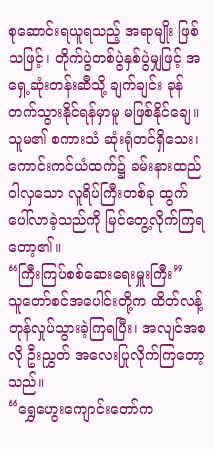စုဆောင်းရယူရသည့် အရာမျိုး ဖြစ်သဖြင့်၊ တိုက်ပွဲတစ်ပွဲနှစ်ပွဲမျှဖြင့် အရှေ့ဆုံးတန်းဆီသို့ ချက်ချင်း ခုန်တက်သွားနိုင်ရန်မှာမူ မဖြစ်နိုင်ချေ။
သူမ၏ စကားသံ ဆုံးရုံတင်ရှိသေး၊ ကောင်းကင်ယံထက်၌ ခမ်းနားထည်ဝါလှသော လူရိပ်ကြီးတစ်ခု ထွက်ပေါ်လာခဲ့သည်ကို မြင်တွေ့လိုက်ကြရတော့၏။
“ကြီးကြပ်စစ်ဆေးရေးမှူးကြီး”
သူတော်စင်အပေါင်းတို့က ထိတ်လန့်တုန်လှုပ်သွားခဲ့ကြရပြီး၊ အလျင်အစလို ဦးညွှတ် အလေးပြုလိုက်ကြတော့သည်။
“ရွှေဟွေးကျောင်းတော်က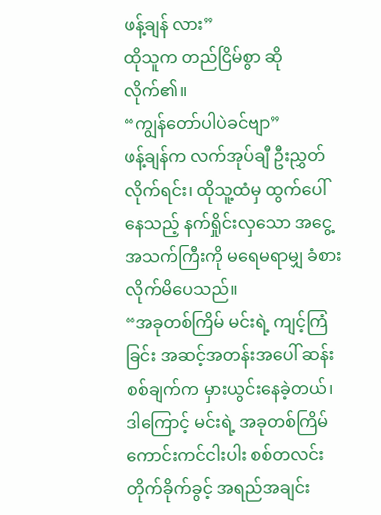ဖန့်ချန် လား”
ထိုသူက တည်ငြိမ်စွာ ဆိုလိုက်၏။
“ကျွန်တော်ပါပဲခင်ဗျာ”
ဖန့်ချန်က လက်အုပ်ချီ ဦးညွှတ်လိုက်ရင်း၊ ထိုသူ့ထံမှ ထွက်ပေါ်နေသည့် နက်ရှိုင်းလှသော အငွေ့အသက်ကြီးကို မရေမရာမျှ ခံစားလိုက်မိပေသည်။
“အခုတစ်ကြိမ် မင်းရဲ့ ကျင့်ကြံခြင်း အဆင့်အတန်းအပေါ် ဆန်းစစ်ချက်က မှားယွင်းနေခဲ့တယ်၊ ဒါကြောင့် မင်းရဲ့ အခုတစ်ကြိမ် ကောင်းကင်ငါးပါး စစ်တလင်း တိုက်ခိုက်ခွင့် အရည်အချင်း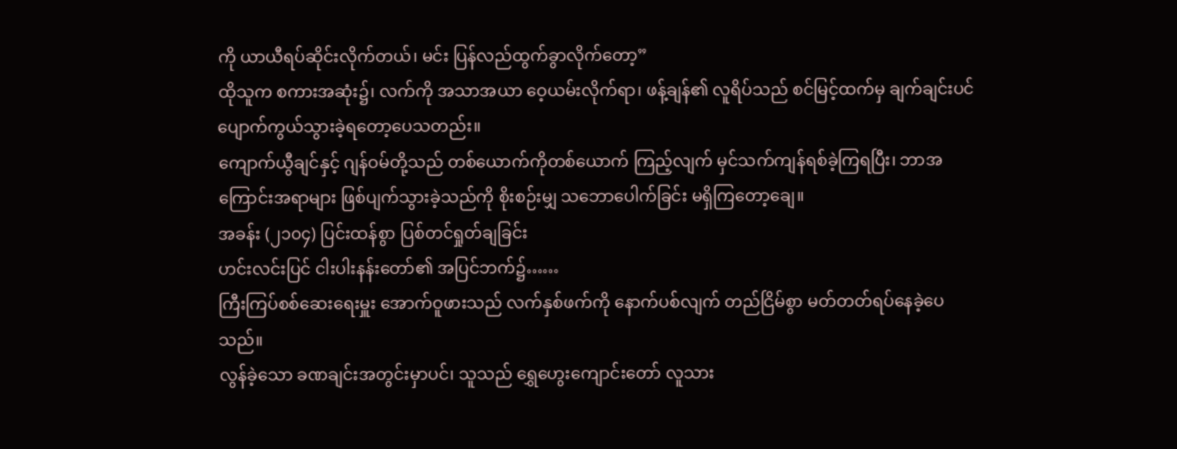ကို ယာယီရပ်ဆိုင်းလိုက်တယ်၊ မင်း ပြန်လည်ထွက်ခွာလိုက်တော့”
ထိုသူက စကားအဆုံး၌၊ လက်ကို အသာအယာ ဝေ့ယမ်းလိုက်ရာ၊ ဖန့်ချန်၏ လူရိပ်သည် စင်မြင့်ထက်မှ ချက်ချင်းပင် ပျောက်ကွယ်သွားခဲ့ရတော့ပေသတည်း။
ကျောက်ယွီချင်နှင့် ဂျန်ဝမ်တို့သည် တစ်ယောက်ကိုတစ်ယောက် ကြည့်လျက် မှင်သက်ကျန်ရစ်ခဲ့ကြရပြီး၊ ဘာအကြောင်းအရာများ ဖြစ်ပျက်သွားခဲ့သည်ကို စိုးစဉ်းမျှ သဘောပေါက်ခြင်း မရှိကြတော့ချေ။
အခန်း (၂၁၀၄) ပြင်းထန်စွာ ပြစ်တင်ရှုတ်ချခြင်း
ဟင်းလင်းပြင် ငါးပါးနန်းတော်၏ အပြင်ဘက်၌……
ကြီးကြပ်စစ်ဆေးရေးမှူး အောက်ဝူဖားသည် လက်နှစ်ဖက်ကို နောက်ပစ်လျက် တည်ငြိမ်စွာ မတ်တတ်ရပ်နေခဲ့ပေသည်။
လွန်ခဲ့သော ခဏချင်းအတွင်းမှာပင်၊ သူသည် ရွှေဟွေးကျောင်းတော် လူသား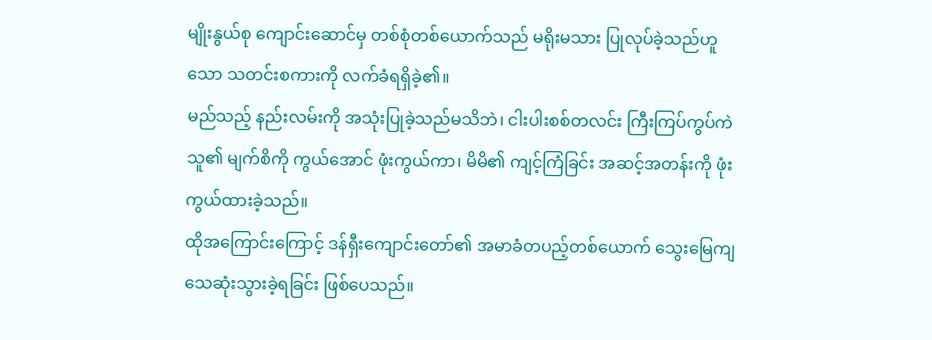မျိုးနွယ်စု ကျောင်းဆောင်မှ တစ်စုံတစ်ယောက်သည် မရိုးမသား ပြုလုပ်ခဲ့သည်ဟူသော သတင်းစကားကို လက်ခံရရှိခဲ့၏။
မည်သည့် နည်းလမ်းကို အသုံးပြုခဲ့သည်မသိဘဲ၊ ငါးပါးစစ်တလင်း ကြီးကြပ်ကွပ်ကဲသူ၏ မျက်စိကို ကွယ်အောင် ဖုံးကွယ်ကာ၊ မိမိ၏ ကျင့်ကြံခြင်း အဆင့်အတန်းကို ဖုံးကွယ်ထားခဲ့သည်။
ထိုအကြောင်းကြောင့် ဒန်ရှီးကျောင်းတော်၏ အမာခံတပည့်တစ်ယောက် သွေးမြေကျ သေဆုံးသွားခဲ့ရခြင်း ဖြစ်ပေသည်။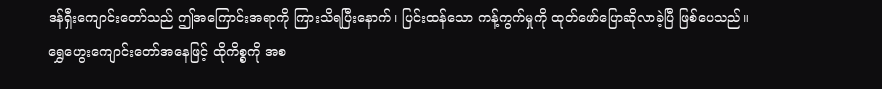ဒန်ရှီးကျောင်းတော်သည် ဤအကြောင်းအရာကို ကြားသိရပြီးနောက်၊ ပြင်းထန်သော ကန့်ကွက်မှုကို ထုတ်ဖော်ပြောဆိုလာခဲ့ပြီ ဖြစ်ပေသည်။
ရွှေဟွေးကျောင်းတော်အနေဖြင့် ထိုကိစ္စကို အစ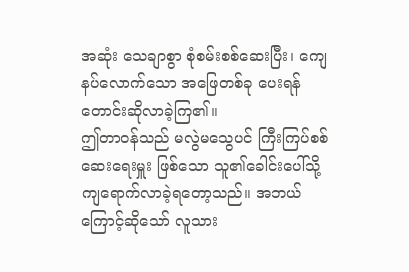အဆုံး သေချာစွာ စုံစမ်းစစ်ဆေးပြီး၊ ကျေနပ်လောက်သော အဖြေတစ်ခု ပေးရန် တောင်းဆိုလာခဲ့ကြ၏။
ဤတာဝန်သည် မလွဲမသွေပင် ကြီးကြပ်စစ်ဆေးရေးမှူး ဖြစ်သော သူ၏ခေါင်းပေါ်သို့ ကျရောက်လာခဲ့ရတော့သည်။ အဘယ်ကြောင့်ဆိုသော် လူသား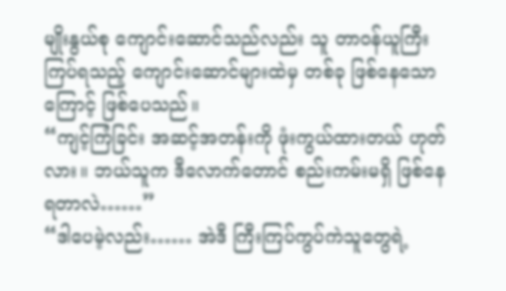မျိုးနွယ်စု ကျောင်းဆောင်သည်လည်း သူ တာဝန်ယူကြီးကြပ်ရသည့် ကျောင်းဆောင်များထဲမှ တစ်ခု ဖြစ်နေသောကြောင့် ဖြစ်ပေသည်။
“ကျင့်ကြံခြင်း အဆင့်အတန်းကို ဖုံးကွယ်ထားတယ် ဟုတ်လား။ ဘယ်သူက ဒီလောက်တောင် စည်းကမ်းမရှိ ဖြစ်နေရတာလဲ……”
“ဒါပေမဲ့လည်း…… အဲဒီ ကြီးကြပ်ကွပ်ကဲသူတွေရဲ့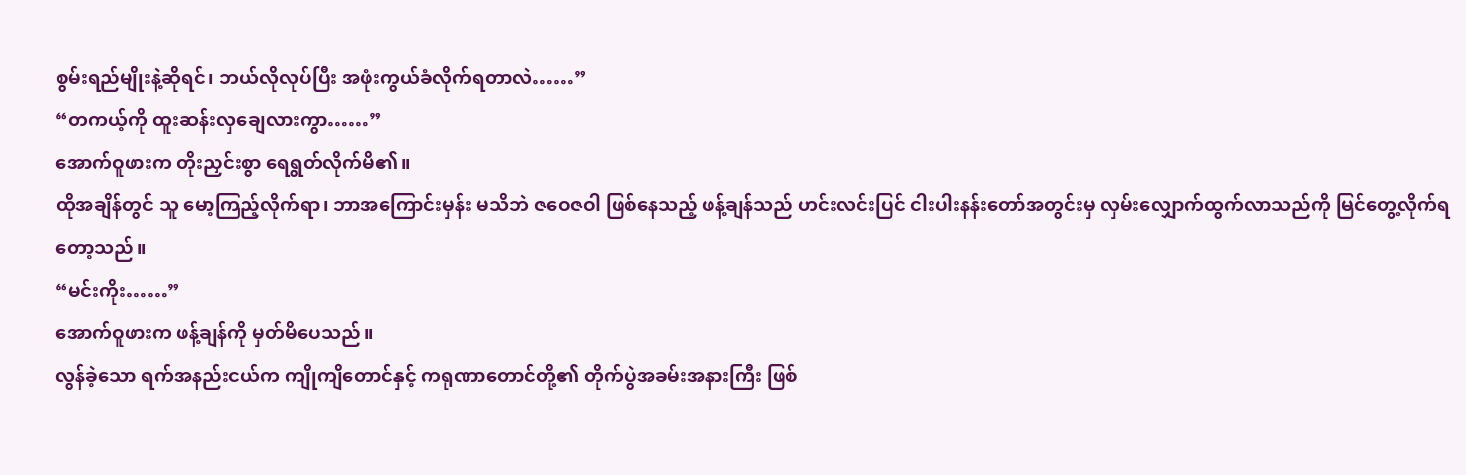စွမ်းရည်မျိုးနဲ့ဆိုရင်၊ ဘယ်လိုလုပ်ပြီး အဖုံးကွယ်ခံလိုက်ရတာလဲ……”
“တကယ့်ကို ထူးဆန်းလှချေလားကွာ……”
အောက်ဝူဖားက တိုးညှင်းစွာ ရေရွတ်လိုက်မိ၏။
ထိုအချိန်တွင် သူ မော့ကြည့်လိုက်ရာ၊ ဘာအကြောင်းမှန်း မသိဘဲ ဇဝေဇဝါ ဖြစ်နေသည့် ဖန့်ချန်သည် ဟင်းလင်းပြင် ငါးပါးနန်းတော်အတွင်းမှ လှမ်းလျှောက်ထွက်လာသည်ကို မြင်တွေ့လိုက်ရတော့သည်။
“မင်းကိုး……”
အောက်ဝူဖားက ဖန့်ချန်ကို မှတ်မိပေသည်။
လွန်ခဲ့သော ရက်အနည်းငယ်က ကျိုကျိတောင်နှင့် ကရုဏာတောင်တို့၏ တိုက်ပွဲအခမ်းအနားကြီး ဖြစ်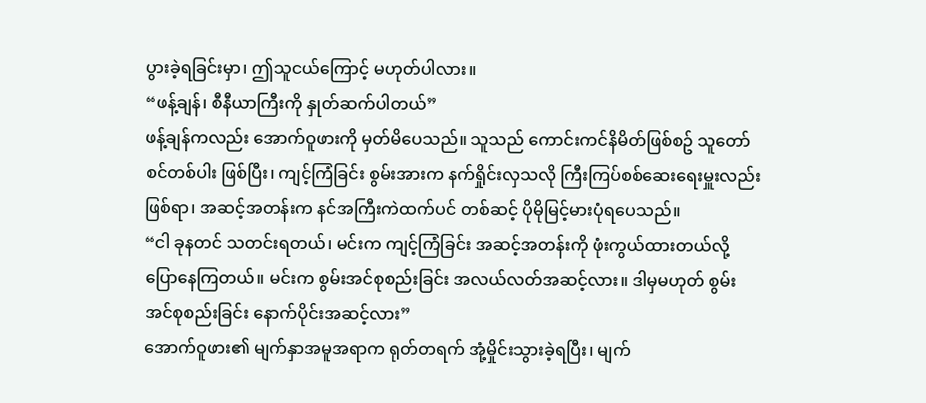ပွားခဲ့ရခြင်းမှာ၊ ဤသူငယ်ကြောင့် မဟုတ်ပါလား။
“ဖန့်ချန်၊ စီနီယာကြီးကို နှုတ်ဆက်ပါတယ်”
ဖန့်ချန်ကလည်း အောက်ဝူဖားကို မှတ်မိပေသည်။ သူသည် ကောင်းကင်နိမိတ်ဖြစ်စဥ် သူတော်စင်တစ်ပါး ဖြစ်ပြီး၊ ကျင့်ကြံခြင်း စွမ်းအားက နက်ရှိုင်းလှသလို ကြီးကြပ်စစ်ဆေးရေးမှူးလည်း ဖြစ်ရာ၊ အဆင့်အတန်းက နင်အကြီးကဲထက်ပင် တစ်ဆင့် ပိုမိုမြင့်မားပုံရပေသည်။
“ငါ ခုနတင် သတင်းရတယ်၊ မင်းက ကျင့်ကြံခြင်း အဆင့်အတန်းကို ဖုံးကွယ်ထားတယ်လို့ ပြောနေကြတယ်။ မင်းက စွမ်းအင်စုစည်းခြင်း အလယ်လတ်အဆင့်လား။ ဒါမှမဟုတ် စွမ်းအင်စုစည်းခြင်း နောက်ပိုင်းအဆင့်လား”
အောက်ဝူဖား၏ မျက်နှာအမူအရာက ရုတ်တရက် အုံ့မှိုင်းသွားခဲ့ရပြီး၊ မျက်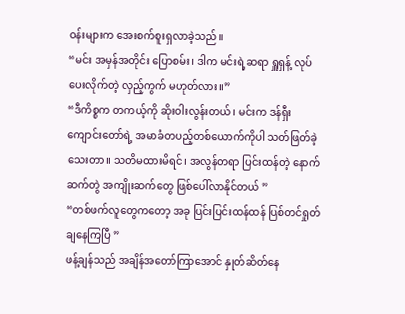ဝန်းများက အေးစက်စူးရှလာခဲ့သည်။
“မင်း အမှန်အတိုင်း ပြောစမ်း၊ ဒါက မင်းရဲ့ဆရာ ရှူရှန့် လုပ်ပေးလိုက်တဲ့ လှည့်ကွက် မဟုတ်လား။”
“ဒီကိစ္စက တကယ့်ကို ဆိုးဝါးလွန်းတယ်၊ မင်းက ဒန်ရှီးကျောင်းတော်ရဲ့ အမာခံတပည့်တစ်ယောက်ကိုပါ သတ်ဖြတ်ခဲ့သေးတာ။ သတိမထားမိရင်၊ အလွန်တရာ ပြင်းထန်တဲ့ နောက်ဆက်တွဲ အကျိုးဆက်တွေ ဖြစ်ပေါ်လာနိုင်တယ် ”
“တစ်ဖက်လူတွေကတော့ အခု ပြင်းပြင်းထန်ထန် ပြစ်တင်ရှုတ်ချနေကြပြီ ”
ဖန့်ချန်သည် အချိန်အတော်ကြာအောင် နှုတ်ဆိတ်နေ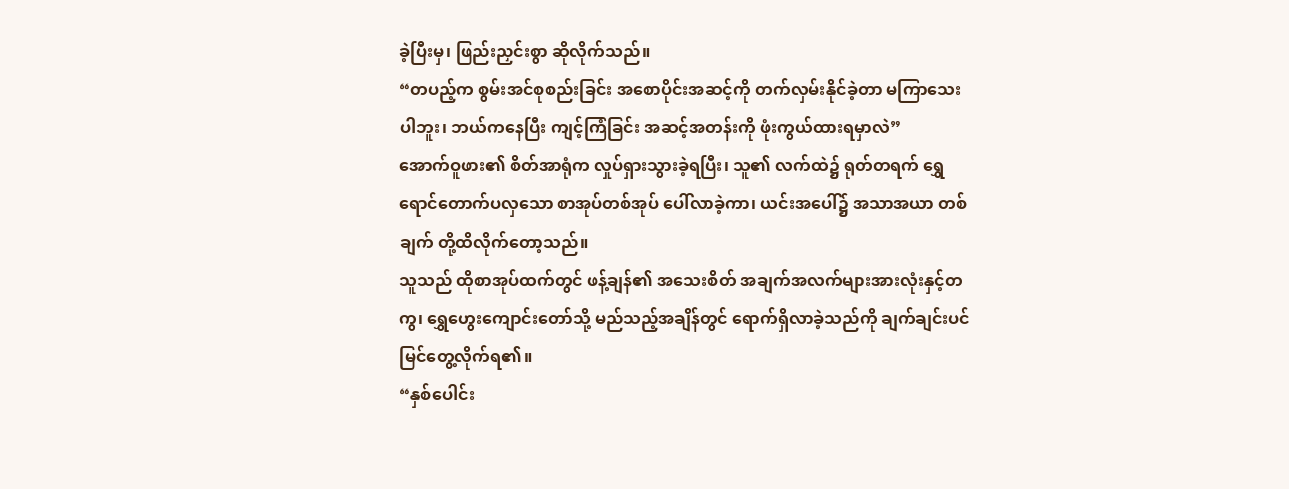ခဲ့ပြီးမှ၊ ဖြည်းညှင်းစွာ ဆိုလိုက်သည်။
“တပည့်က စွမ်းအင်စုစည်းခြင်း အစောပိုင်းအဆင့်ကို တက်လှမ်းနိုင်ခဲ့တာ မကြာသေးပါဘူး၊ ဘယ်ကနေပြီး ကျင့်ကြံခြင်း အဆင့်အတန်းကို ဖုံးကွယ်ထားရမှာလဲ”
အောက်ဝူဖား၏ စိတ်အာရုံက လှုပ်ရှားသွားခဲ့ရပြီး၊ သူ၏ လက်ထဲ၌ ရုတ်တရက် ရွှေရောင်တောက်ပလှသော စာအုပ်တစ်အုပ် ပေါ်လာခဲ့ကာ၊ ယင်းအပေါ်၌ အသာအယာ တစ်ချက် တို့ထိလိုက်တော့သည်။
သူသည် ထိုစာအုပ်ထက်တွင် ဖန့်ချန်၏ အသေးစိတ် အချက်အလက်များအားလုံးနှင့်တကွ၊ ရွှေဟွေးကျောင်းတော်သို့ မည်သည့်အချိန်တွင် ရောက်ရှိလာခဲ့သည်ကို ချက်ချင်းပင် မြင်တွေ့လိုက်ရ၏။
“နှစ်ပေါင်း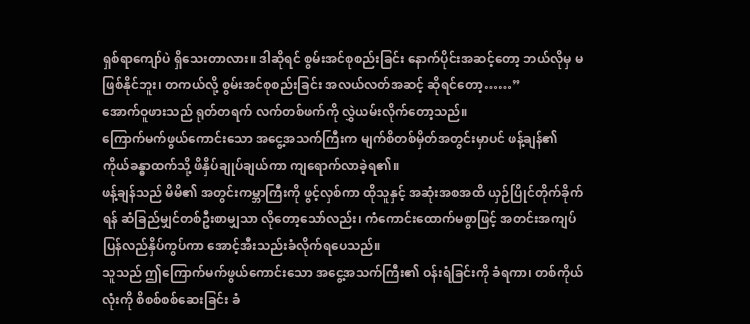ရှစ်ရာကျော်ပဲ ရှိသေးတာလား။ ဒါဆိုရင် စွမ်းအင်စုစည်းခြင်း နောက်ပိုင်းအဆင့်တော့ ဘယ်လိုမှ မဖြစ်နိုင်ဘူး၊ တကယ်လို့ စွမ်းအင်စုစည်းခြင်း အလယ်လတ်အဆင့် ဆိုရင်တော့……”
အောက်ဝူဖားသည် ရုတ်တရက် လက်တစ်ဖက်ကို လွှဲယမ်းလိုက်တော့သည်။
ကြောက်မက်ဖွယ်ကောင်းသော အငွေ့အသက်ကြီးက မျက်စိတစ်မှိတ်အတွင်းမှာပင် ဖန့်ချန်၏ ကိုယ်ခန္ဓာထက်သို့ ဖိနှိပ်ချုပ်ချယ်ကာ ကျရောက်လာခဲ့ရ၏။
ဖန့်ချန်သည် မိမိ၏ အတွင်းကမ္ဘာကြီးကို ဖွင့်လှစ်ကာ ထိုသူနှင့် အဆုံးအစအထိ ယှဉ်ပြိုင်တိုက်ခိုက်ရန် ဆံခြည်မျှင်တစ်ဦးစာမျှသာ လိုတော့သော်လည်း၊ ကံကောင်းထောက်မစွာဖြင့် အတင်းအကျပ် ပြန်လည်နှိပ်ကွပ်ကာ အောင့်အီးသည်းခံလိုက်ရပေသည်။
သူသည် ဤကြောက်မက်ဖွယ်ကောင်းသော အငွေ့အသက်ကြီး၏ ဝန်းရံခြင်းကို ခံရကာ၊ တစ်ကိုယ်လုံးကို စိစစ်စစ်ဆေးခြင်း ခံ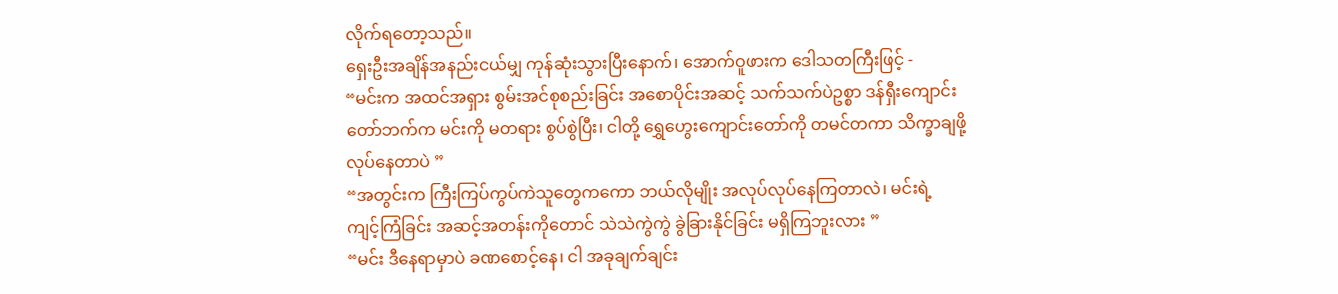လိုက်ရတော့သည်။
ရှေးဦးအချိန်အနည်းငယ်မျှ ကုန်ဆုံးသွားပြီးနောက်၊ အောက်ဝူဖားက ဒေါသတကြီးဖြင့် -
“မင်းက အထင်အရှား စွမ်းအင်စုစည်းခြင်း အစောပိုင်းအဆင့် သက်သက်ပဲဥစ္စာ ဒန်ရှီးကျောင်းတော်ဘက်က မင်းကို မတရား စွပ်စွဲပြီး၊ ငါတို့ ရွှေဟွေးကျောင်းတော်ကို တမင်တကာ သိက္ခာချဖို့ လုပ်နေတာပဲ ”
“အတွင်းက ကြီးကြပ်ကွပ်ကဲသူတွေကကော ဘယ်လိုမျိုး အလုပ်လုပ်နေကြတာလဲ၊ မင်းရဲ့ ကျင့်ကြံခြင်း အဆင့်အတန်းကိုတောင် သဲသဲကွဲကွဲ ခွဲခြားနိုင်ခြင်း မရှိကြဘူးလား ”
“မင်း ဒီနေရာမှာပဲ ခဏစောင့်နေ၊ ငါ အခုချက်ချင်း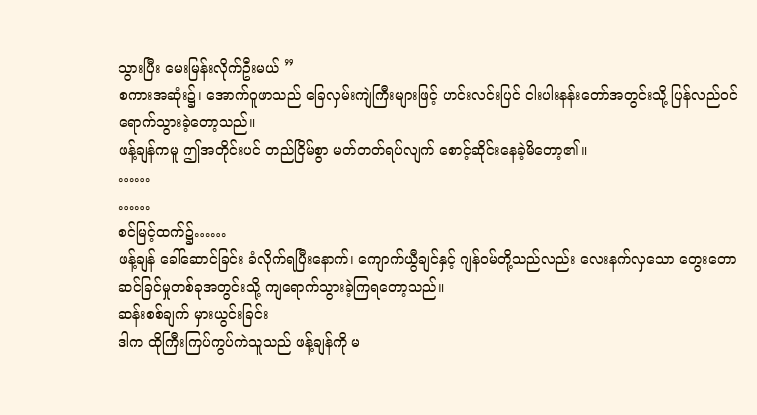သွားပြီး မေးမြန်းလိုက်ဦးမယ် ”
စကားအဆုံး၌၊ အောက်ဝူဖာသည် ခြေလှမ်းကျဲကြီးများဖြင့် ဟင်းလင်းပြင် ငါးပါးနန်းတော်အတွင်းသို့ ပြန်လည်ဝင်ရောက်သွားခဲ့တော့သည်။
ဖန့်ချန်ကမူ ဤအတိုင်းပင် တည်ငြိမ်စွာ မတ်တတ်ရပ်လျက် စောင့်ဆိုင်းနေခဲ့မိတော့၏။
……
……
စင်မြင့်ထက်၌……
ဖန့်ချန် ခေါ်ဆောင်ခြင်း ခံလိုက်ရပြီးနောက်၊ ကျောက်ယွီချင်နှင့် ဂျန်ဝမ်တို့သည်လည်း လေးနက်လှသော တွေးတောဆင်ခြင်မှုတစ်ခုအတွင်းသို့ ကျရောက်သွားခဲ့ကြရတော့သည်။
ဆန်းစစ်ချက် မှားယွင်းခြင်း
ဒါက ထိုကြီးကြပ်ကွပ်ကဲသူသည် ဖန့်ချန်ကို မ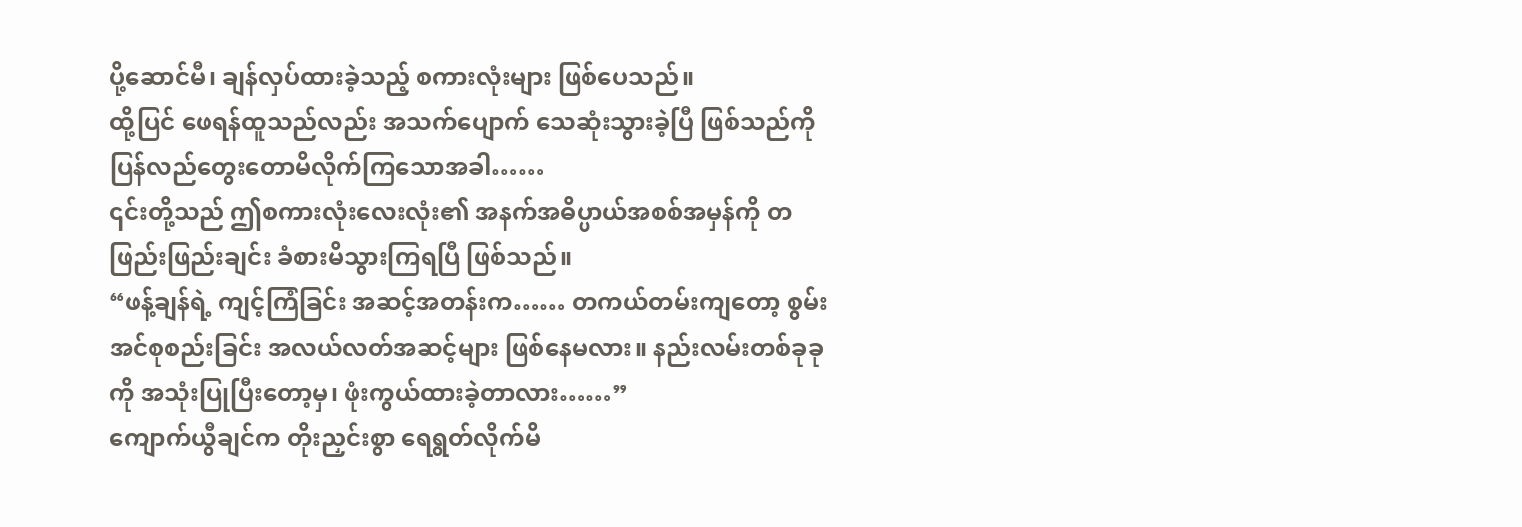ပို့ဆောင်မီ၊ ချန်လှပ်ထားခဲ့သည့် စကားလုံးများ ဖြစ်ပေသည်။
ထို့ပြင် ဖေရန်ထူသည်လည်း အသက်ပျောက် သေဆုံးသွားခဲ့ပြီ ဖြစ်သည်ကို ပြန်လည်တွေးတောမိလိုက်ကြသောအခါ……
၎င်းတို့သည် ဤစကားလုံးလေးလုံး၏ အနက်အဓိပ္ပာယ်အစစ်အမှန်ကို တဖြည်းဖြည်းချင်း ခံစားမိသွားကြရပြီ ဖြစ်သည်။
“ဖန့်ချန်ရဲ့ ကျင့်ကြံခြင်း အဆင့်အတန်းက…… တကယ်တမ်းကျတော့ စွမ်းအင်စုစည်းခြင်း အလယ်လတ်အဆင့်များ ဖြစ်နေမလား။ နည်းလမ်းတစ်ခုခုကို အသုံးပြုပြီးတော့မှ၊ ဖုံးကွယ်ထားခဲ့တာလား……”
ကျောက်ယွီချင်က တိုးညှင်းစွာ ရေရွတ်လိုက်မိ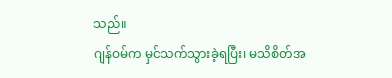သည်။
ဂျန်ဝမ်က မှင်သက်သွားခဲ့ရပြီး၊ မသိစိတ်အ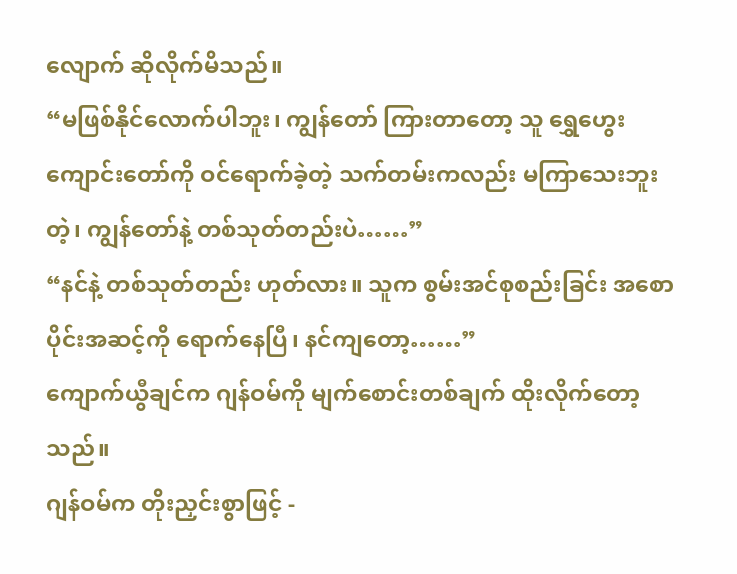လျောက် ဆိုလိုက်မိသည်။
“မဖြစ်နိုင်လောက်ပါဘူး၊ ကျွန်တော် ကြားတာတော့ သူ ရွှေဟွေးကျောင်းတော်ကို ဝင်ရောက်ခဲ့တဲ့ သက်တမ်းကလည်း မကြာသေးဘူးတဲ့၊ ကျွန်တော်နဲ့ တစ်သုတ်တည်းပဲ……”
“နင်နဲ့ တစ်သုတ်တည်း ဟုတ်လား။ သူက စွမ်းအင်စုစည်းခြင်း အစောပိုင်းအဆင့်ကို ရောက်နေပြီ၊ နင်ကျတော့……”
ကျောက်ယွီချင်က ဂျန်ဝမ်ကို မျက်စောင်းတစ်ချက် ထိုးလိုက်တော့သည်။
ဂျန်ဝမ်က တိုးညှင်းစွာဖြင့် -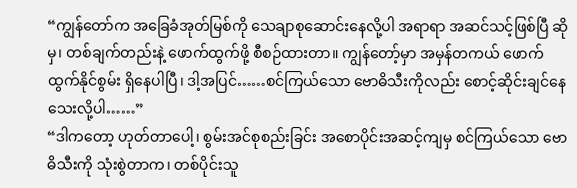“ကျွန်တော်က အခြေခံအုတ်မြစ်ကို သေချာစုဆောင်းနေလို့ပါ အရာရာ အဆင်သင့်ဖြစ်ပြီ ဆိုမှ၊ တစ်ချက်တည်းနဲ့ ဖောက်ထွက်ဖို့ စီစဉ်ထားတာ။ ကျွန်တော့်မှာ အမှန်တကယ် ဖောက်ထွက်နိုင်စွမ်း ရှိနေပါပြီ၊ ဒါ့အပြင်……စင်ကြယ်သော ဗောဓိသီးကိုလည်း စောင့်ဆိုင်းချင်နေသေးလို့ပါ……”
“ဒါကတော့ ဟုတ်တာပေါ့၊ စွမ်းအင်စုစည်းခြင်း အစောပိုင်းအဆင့်ကျမှ စင်ကြယ်သော ဗောဓိသီးကို သုံးစွဲတာက၊ တစ်ပိုင်းသူ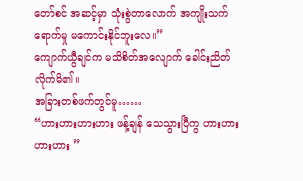တော်စင် အဆင့်မှာ သုံးစွဲတာလောက် အကျိုးသက်ရောက်မှု မကောင်းနိုင်ဘူးလေ။”
ကျောက်ယွီချင်က မသိစိတ်အလျောက် ခေါင်းညိတ်လိုက်မိ၏။
အခြားတစ်ဖက်တွင်မူ……
“ဟားဟားဟားဟား ဖန့်ချန် သေသွားပြီကွ ဟားဟားဟားဟား ”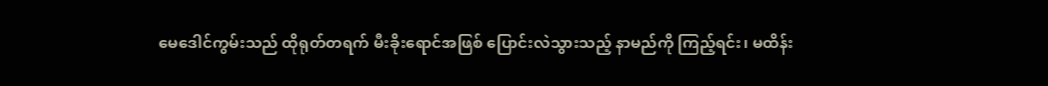မေဒေါင်ကွမ်းသည် ထိုရုတ်တရက် မီးခိုးရောင်အဖြစ် ပြောင်းလဲသွားသည့် နာမည်ကို ကြည့်ရင်း၊ မထိန်း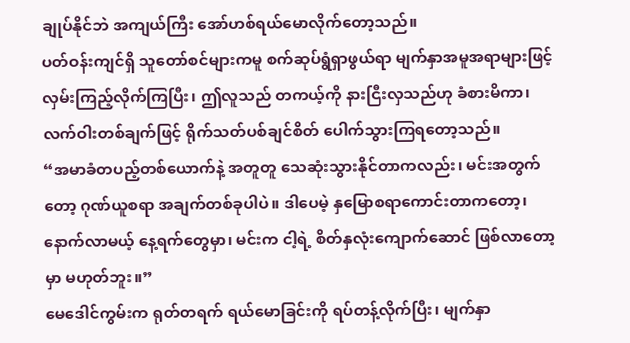ချုပ်နိုင်ဘဲ အကျယ်ကြီး အော်ဟစ်ရယ်မောလိုက်တော့သည်။
ပတ်ဝန်းကျင်ရှိ သူတော်စင်များကမူ စက်ဆုပ်ရွံရှာဖွယ်ရာ မျက်နှာအမူအရာများဖြင့် လှမ်းကြည့်လိုက်ကြပြီး၊ ဤလူသည် တကယ့်ကို နားငြီးလှသည်ဟု ခံစားမိကာ၊ လက်ဝါးတစ်ချက်ဖြင့် ရိုက်သတ်ပစ်ချင်စိတ် ပေါက်သွားကြရတော့သည်။
“အမာခံတပည့်တစ်ယောက်နဲ့ အတူတူ သေဆုံးသွားနိုင်တာကလည်း၊ မင်းအတွက်တော့ ဂုဏ်ယူစရာ အချက်တစ်ခုပါပဲ။ ဒါပေမဲ့ နှမြောစရာကောင်းတာကတော့၊ နောက်လာမယ့် နေ့ရက်တွေမှာ၊ မင်းက ငါ့ရဲ့ စိတ်နှလုံးကျောက်ဆောင် ဖြစ်လာတော့မှာ မဟုတ်ဘူး။”
မေဒေါင်ကွမ်းက ရုတ်တရက် ရယ်မောခြင်းကို ရပ်တန့်လိုက်ပြီး၊ မျက်နှာ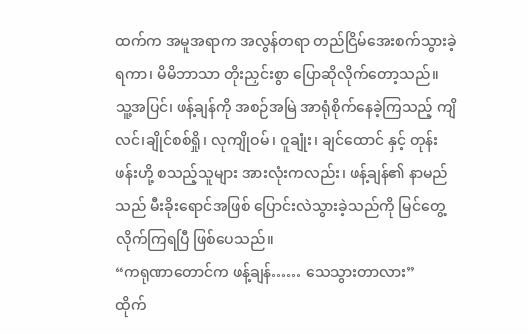ထက်က အမူအရာက အလွန်တရာ တည်ငြိမ်အေးစက်သွားခဲ့ရကာ၊ မိမိဘာသာ တိုးညှင်းစွာ ပြောဆိုလိုက်တော့သည်။
သူ့အပြင်၊ ဖန့်ချန်ကို အစဉ်အမြဲ အာရုံစိုက်နေခဲ့ကြသည့် ကျိလင်၊ချိုင်စစ်ရှို၊ လုကျိုဝမ်၊ ဝူချုံး၊ ချင်ထောင် နှင့် တုန်းဖန်းဟို့ စသည့်သူများ အားလုံးကလည်း၊ ဖန့်ချန်၏ နာမည်သည် မီးခိုးရောင်အဖြစ် ပြောင်းလဲသွားခဲ့သည်ကို မြင်တွေ့လိုက်ကြရပြီ ဖြစ်ပေသည်။
“ကရုဏာတောင်က ဖန့်ချန်…… သေသွားတာလား”
ထိုက်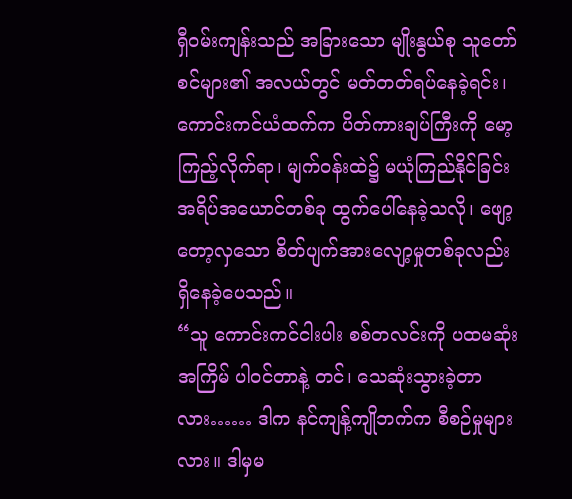ရှီဝမ်းကျန်းသည် အခြားသော မျိုးနွယ်စု သူတော်စင်များ၏ အလယ်တွင် မတ်တတ်ရပ်နေခဲ့ရင်း၊ ကောင်းကင်ယံထက်က ပိတ်ကားချပ်ကြီးကို မော့ကြည့်လိုက်ရာ၊ မျက်ဝန်းထဲ၌ မယုံကြည်နိုင်ခြင်း အရိပ်အယောင်တစ်ခု ထွက်ပေါ်နေခဲ့သလို၊ ဖျော့တော့လှသော စိတ်ပျက်အားလျော့မှုတစ်ခုလည်း ရှိနေခဲ့ပေသည်။
“သူ ကောင်းကင်ငါးပါး စစ်တလင်းကို ပထမဆုံးအကြိမ် ပါဝင်တာနဲ့ တင်၊ သေဆုံးသွားခဲ့တာလား…… ဒါက နင်ကျန့်ကျိုဘက်က စီစဉ်မှုများလား။ ဒါမှမ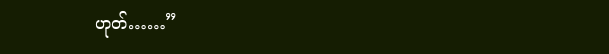ဟုတ်……”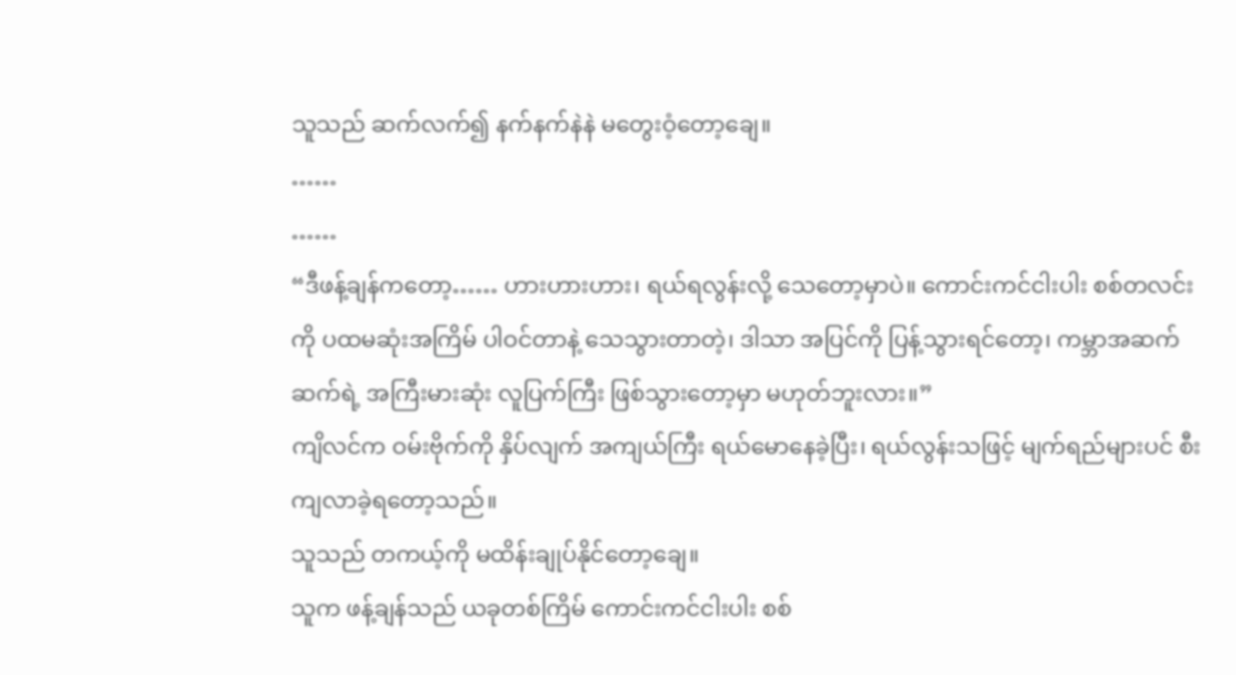သူသည် ဆက်လက်၍ နက်နက်နဲနဲ မတွေးဝံ့တော့ချေ။
……
……
“ဒီဖန့်ချန်ကတော့…… ဟားဟားဟား၊ ရယ်ရလွန်းလို့ သေတော့မှာပဲ။ ကောင်းကင်ငါးပါး စစ်တလင်းကို ပထမဆုံးအကြိမ် ပါဝင်တာနဲ့ သေသွားတာတဲ့၊ ဒါသာ အပြင်ကို ပြန့်သွားရင်တော့၊ ကမ္ဘာအဆက်ဆက်ရဲ့ အကြီးမားဆုံး လူပြက်ကြီး ဖြစ်သွားတော့မှာ မဟုတ်ဘူးလား။”
ကျိလင်က ဝမ်းဗိုက်ကို နှိပ်လျက် အကျယ်ကြီး ရယ်မောနေခဲ့ပြီး၊ ရယ်လွန်းသဖြင့် မျက်ရည်များပင် စီးကျလာခဲ့ရတော့သည်။
သူသည် တကယ့်ကို မထိန်းချုပ်နိုင်တော့ချေ။
သူက ဖန့်ချန်သည် ယခုတစ်ကြိမ် ကောင်းကင်ငါးပါး စစ်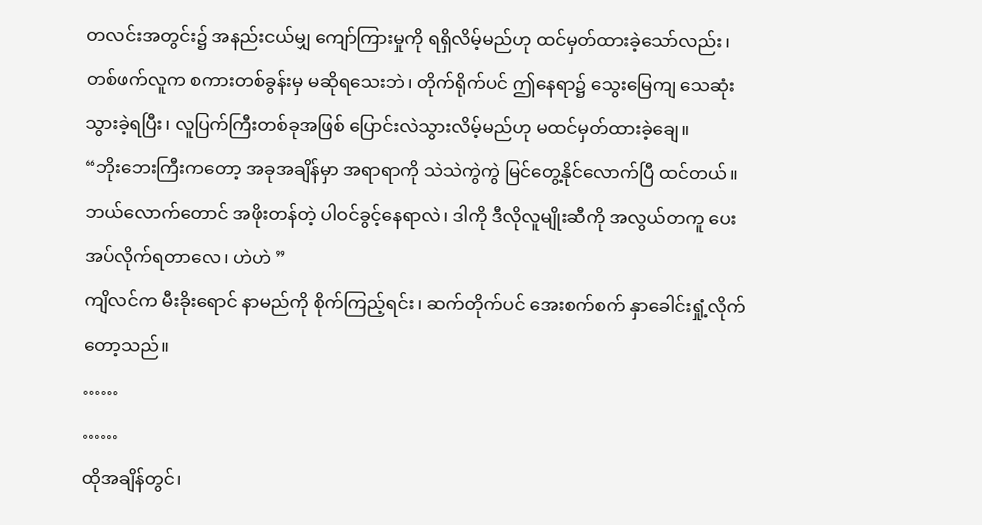တလင်းအတွင်း၌ အနည်းငယ်မျှ ကျော်ကြားမှုကို ရရှိလိမ့်မည်ဟု ထင်မှတ်ထားခဲ့သော်လည်း၊ တစ်ဖက်လူက စကားတစ်ခွန်းမှ မဆိုရသေးဘဲ၊ တိုက်ရိုက်ပင် ဤနေရာ၌ သွေးမြေကျ သေဆုံးသွားခဲ့ရပြီး၊ လူပြက်ကြီးတစ်ခုအဖြစ် ပြောင်းလဲသွားလိမ့်မည်ဟု မထင်မှတ်ထားခဲ့ချေ။
“ဘိုးဘေးကြီးကတော့ အခုအချိန်မှာ အရာရာကို သဲသဲကွဲကွဲ မြင်တွေ့နိုင်လောက်ပြီ ထင်တယ်။ ဘယ်လောက်တောင် အဖိုးတန်တဲ့ ပါဝင်ခွင့်နေရာလဲ၊ ဒါကို ဒီလိုလူမျိုးဆီကို အလွယ်တကူ ပေးအပ်လိုက်ရတာလေ၊ ဟဲဟဲ ”
ကျိလင်က မီးခိုးရောင် နာမည်ကို စိုက်ကြည့်ရင်း၊ ဆက်တိုက်ပင် အေးစက်စက် နှာခေါင်းရှုံ့လိုက်တော့သည်။
……
……
ထိုအချိန်တွင်၊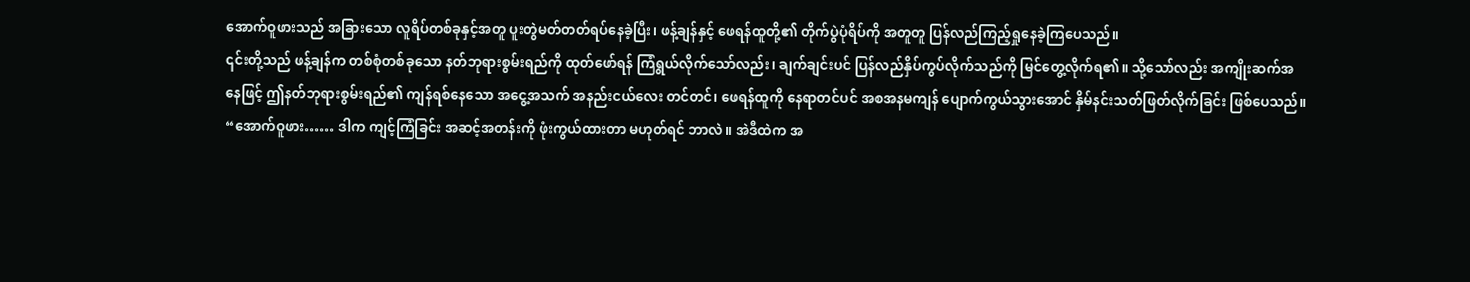အောက်ဝူဖားသည် အခြားသော လူရိပ်တစ်ခုနှင့်အတူ ပူးတွဲမတ်တတ်ရပ်နေခဲ့ပြီး၊ ဖန့်ချန်နှင့် ဖေရန်ထူတို့၏ တိုက်ပွဲပုံရိပ်ကို အတူတူ ပြန်လည်ကြည့်ရှုနေခဲ့ကြပေသည်။
၎င်းတို့သည် ဖန့်ချန်က တစ်စုံတစ်ခုသော နတ်ဘုရားစွမ်းရည်ကို ထုတ်ဖော်ရန် ကြံရွယ်လိုက်သော်လည်း၊ ချက်ချင်းပင် ပြန်လည်နှိပ်ကွပ်လိုက်သည်ကို မြင်တွေ့လိုက်ရ၏။ သို့သော်လည်း အကျိုးဆက်အနေဖြင့် ဤနတ်ဘုရားစွမ်းရည်၏ ကျန်ရစ်နေသော အငွေ့အသက် အနည်းငယ်လေး တင်တင်၊ ဖေရန်ထူကို နေရာတင်ပင် အစအနမကျန် ပျောက်ကွယ်သွားအောင် နှိမ်နင်းသတ်ဖြတ်လိုက်ခြင်း ဖြစ်ပေသည်။
“အောက်ဝူဖား…… ဒါက ကျင့်ကြံခြင်း အဆင့်အတန်းကို ဖုံးကွယ်ထားတာ မဟုတ်ရင် ဘာလဲ။ အဲဒီထဲက အ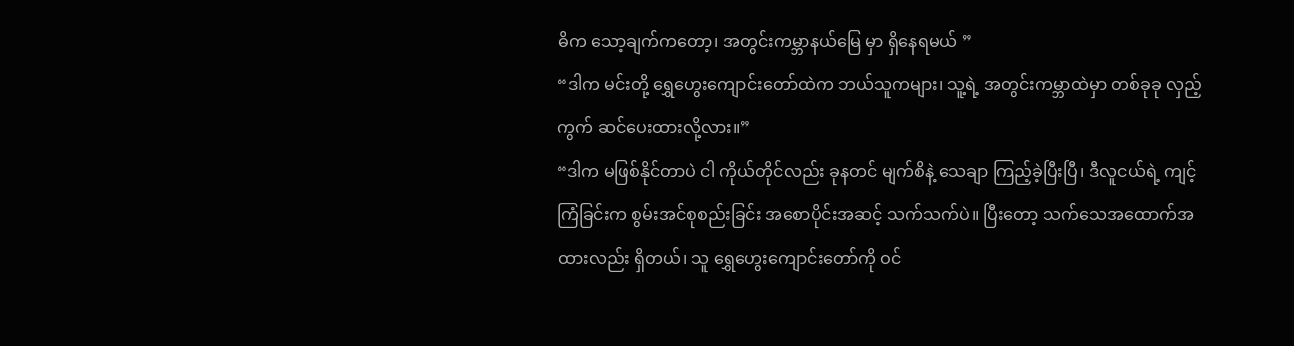ဓိက သော့ချက်ကတော့၊ အတွင်းကမ္ဘာနယ်မြေ မှာ ရှိနေရမယ် ”
“ဒါက မင်းတို့ ရွှေဟွေးကျောင်းတော်ထဲက ဘယ်သူကများ၊ သူ့ရဲ့ အတွင်းကမ္ဘာထဲမှာ တစ်ခုခု လှည့်ကွက် ဆင်ပေးထားလို့လား။”
“ဒါက မဖြစ်နိုင်တာပဲ ငါ ကိုယ်တိုင်လည်း ခုနတင် မျက်စိနဲ့ သေချာ ကြည့်ခဲ့ပြီးပြီ၊ ဒီလူငယ်ရဲ့ ကျင့်ကြံခြင်းက စွမ်းအင်စုစည်းခြင်း အစောပိုင်းအဆင့် သက်သက်ပဲ။ ပြီးတော့ သက်သေအထောက်အထားလည်း ရှိတယ်၊ သူ ရွှေဟွေးကျောင်းတော်ကို ဝင်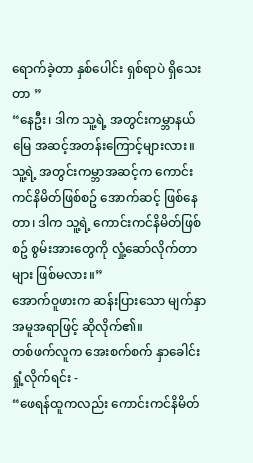ရောက်ခဲ့တာ နှစ်ပေါင်း ရှစ်ရာပဲ ရှိသေးတာ ”
“နေဦး၊ ဒါက သူ့ရဲ့ အတွင်းကမ္ဘာနယ်မြေ အဆင့်အတန်းကြောင့်များလား။ သူ့ရဲ့ အတွင်းကမ္ဘာအဆင့်က ကောင်းကင်နိမိတ်ဖြစ်စဥ် အောက်ဆင့် ဖြစ်နေတာ၊ ဒါက သူ့ရဲ့ ကောင်းကင်နိမိတ်ဖြစ်စဥ် စွမ်းအားတွေကို လှုံ့ဆော်လိုက်တာများ ဖြစ်မလား။”
အောက်ဝူဖားက ဆန်းပြားသော မျက်နှာအမူအရာဖြင့် ဆိုလိုက်၏။
တစ်ဖက်လူက အေးစက်စက် နှာခေါင်းရှုံ့လိုက်ရင်း -
“ဖေရန်ထူကလည်း ကောင်းကင်နိမိတ်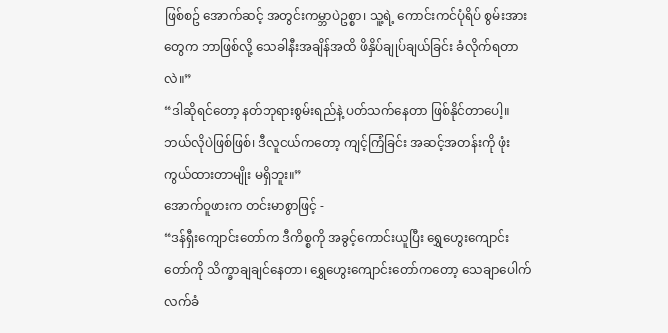ဖြစ်စဥ် အောက်ဆင့် အတွင်းကမ္ဘာပဲဥစ္စာ၊ သူ့ရဲ့ ကောင်းကင်ပုံရိပ် စွမ်းအားတွေက ဘာဖြစ်လို့ သေခါနီးအချိန်အထိ ဖိနှိပ်ချုပ်ချယ်ခြင်း ခံလိုက်ရတာလဲ။”
“ဒါဆိုရင်တော့ နတ်ဘုရားစွမ်းရည်နဲ့ ပတ်သက်နေတာ ဖြစ်နိုင်တာပေါ့။ ဘယ်လိုပဲဖြစ်ဖြစ်၊ ဒီလူငယ်ကတော့ ကျင့်ကြံခြင်း အဆင့်အတန်းကို ဖုံးကွယ်ထားတာမျိုး မရှိဘူး။”
အောက်ဝူဖားက တင်းမာစွာဖြင့် -
“ဒန်ရှီးကျောင်းတော်က ဒီကိစ္စကို အခွင့်ကောင်းယူပြီး ရွှေဟွေးကျောင်းတော်ကို သိက္ခာချချင်နေတာ၊ ရွှေဟွေးကျောင်းတော်ကတော့ သေချာပေါက် လက်ခံ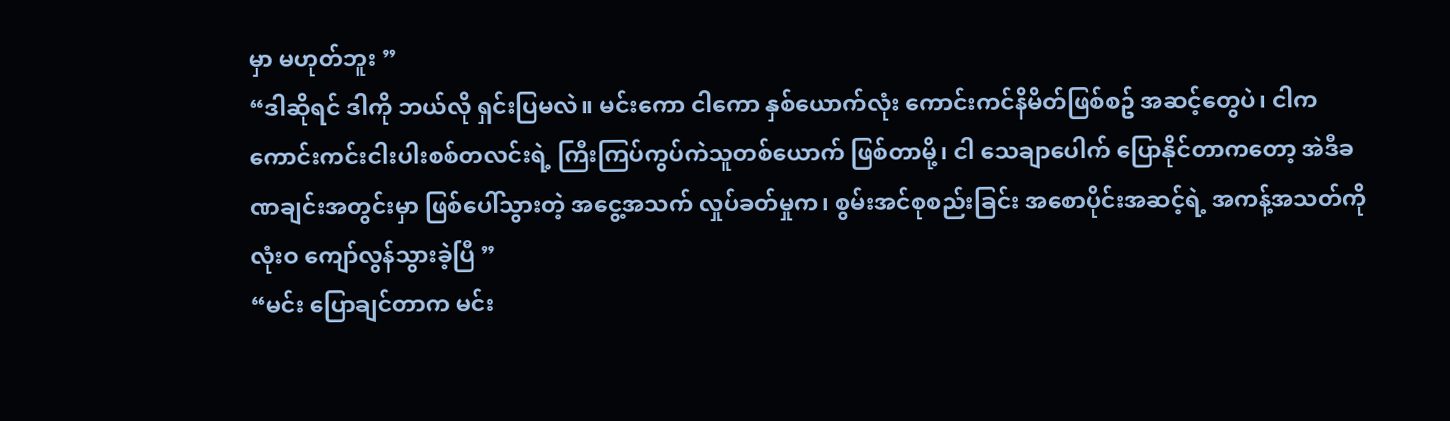မှာ မဟုတ်ဘူး ”
“ဒါဆိုရင် ဒါကို ဘယ်လို ရှင်းပြမလဲ။ မင်းကော ငါကော နှစ်ယောက်လုံး ကောင်းကင်နိမိတ်ဖြစ်စဥ် အဆင့်တွေပဲ၊ ငါက ကောင်းကင်းငါးပါးစစ်တလင်းရဲ့ ကြီးကြပ်ကွပ်ကဲသူတစ်ယောက် ဖြစ်တာမို့၊ ငါ သေချာပေါက် ပြောနိုင်တာကတော့ အဲဒီခဏချင်းအတွင်းမှာ ဖြစ်ပေါ်သွားတဲ့ အငွေ့အသက် လှုပ်ခတ်မှုက၊ စွမ်းအင်စုစည်းခြင်း အစောပိုင်းအဆင့်ရဲ့ အကန့်အသတ်ကို လုံးဝ ကျော်လွန်သွားခဲ့ပြီ ”
“မင်း ပြောချင်တာက မင်း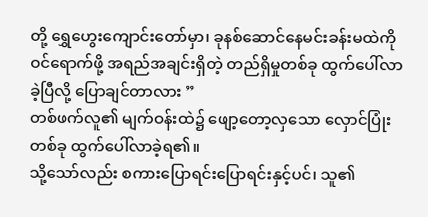တို့ ရွှေဟွေးကျောင်းတော်မှာ၊ ခုနစ်ဆောင်နေမင်းခန်းမထဲကို ဝင်ရောက်ဖို့ အရည်အချင်းရှိတဲ့ တည်ရှိမှုတစ်ခု ထွက်ပေါ်လာခဲ့ပြီလို့ ပြောချင်တာလား ”
တစ်ဖက်လူ၏ မျက်ဝန်းထဲ၌ ဖျော့တော့လှသော လှောင်ပြုံးတစ်ခု ထွက်ပေါ်လာခဲ့ရ၏။
သို့သော်လည်း စကားပြောရင်းပြောရင်းနှင့်ပင်၊ သူ၏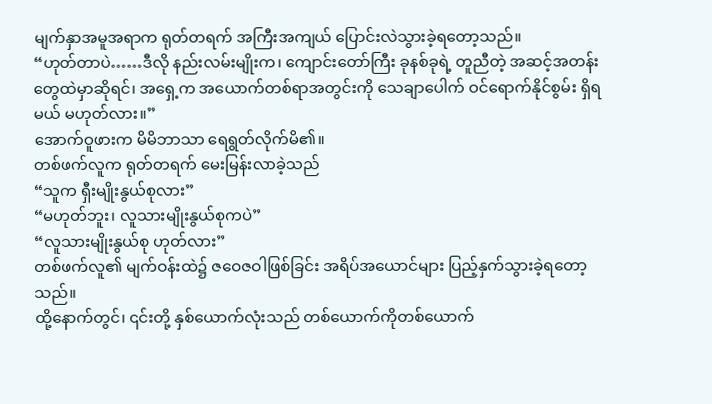မျက်နှာအမူအရာက ရုတ်တရက် အကြီးအကျယ် ပြောင်းလဲသွားခဲ့ရတော့သည်။
“ဟုတ်တာပဲ……ဒီလို နည်းလမ်းမျိုးက၊ ကျောင်းတော်ကြီး ခုနစ်ခုရဲ့ တူညီတဲ့ အဆင့်အတန်းတွေထဲမှာဆိုရင်၊ အရှေ့က အယောက်တစ်ရာအတွင်းကို သေချာပေါက် ဝင်ရောက်နိုင်စွမ်း ရှိရမယ် မဟုတ်လား။”
အောက်ဝူဖားက မိမိဘာသာ ရေရွတ်လိုက်မိ၏။
တစ်ဖက်လူက ရုတ်တရက် မေးမြန်းလာခဲ့သည်
“သူက ရှီးမျိုးနွယ်စုလား”
“မဟုတ်ဘူး၊ လူသားမျိုးနွယ်စုကပဲ”
“လူသားမျိုးနွယ်စု ဟုတ်လား”
တစ်ဖက်လူ၏ မျက်ဝန်းထဲ၌ ဇဝေဇဝါဖြစ်ခြင်း အရိပ်အယောင်များ ပြည့်နှက်သွားခဲ့ရတော့သည်။
ထို့နောက်တွင်၊ ၎င်းတို့ နှစ်ယောက်လုံးသည် တစ်ယောက်ကိုတစ်ယောက်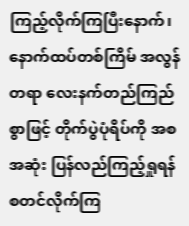ကြည့်လိုက်ကြပြီးနောက်၊ နောက်ထပ်တစ်ကြိမ် အလွန်တရာ လေးနက်တည်ကြည်စွာဖြင့် တိုက်ပွဲပုံရိပ်ကို အစအဆုံး ပြန်လည်ကြည့်ရှုရန် စတင်လိုက်ကြ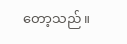တော့သည်။